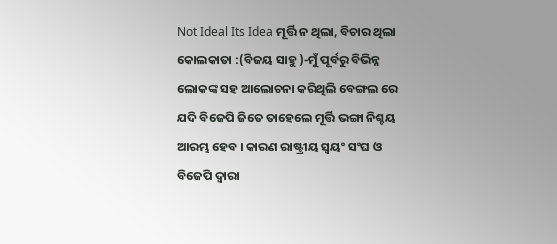Not Ideal Its Idea ମୂର୍ତ୍ତି ନ ଥିଲା, ବିଚାର ଥିଲା
କୋଲକାତା :(ବିଜୟ ସାହୁ )-ମୁଁ ପୂର୍ବରୁ ବିଭିନ୍ନ ଲୋକଙ୍କ ସହ ଆଲୋଚନା କରିଥିଲି ବେଙ୍ଗଲ ରେ ଯଦି ବିଜେପି ଜିତେ ତାହେଲେ ମୂର୍ତ୍ତି ଭଙ୍ଗା ନିଶ୍ଚୟ ଆରମ୍ଭ ହେବ । କାରଣ ରାଷ୍ଟ୍ରୀୟ ସ୍ୱୟଂ ସଂଘ ଓ ବିଜେପି ଦ୍ୱାରା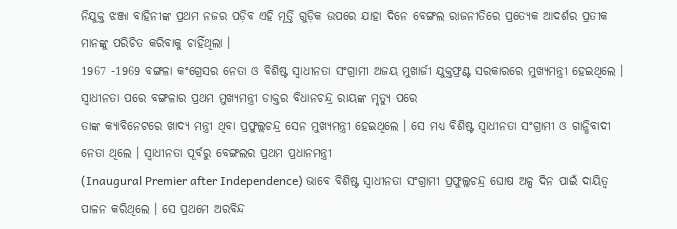ନିଯୁକ୍ତ ଝଞ୍ଜା ବାହିନୀଙ୍କ ପ୍ରଥମ ନଜର ପଡ଼ିବ ଏହି ମୂର୍ତ୍ତି ଗୁଡ଼ିକ ଉପରେ ଯାହା ଦିନେ ବେଙ୍ଗଲ ରାଜନୀତିରେ ପ୍ରତ୍ୟେକ ଆଦର୍ଶର ପ୍ରତୀକ ମାନଙ୍କୁ ପରିଚିତ କରିବାକୁ ଚାହିଁଥିଲା ।
1967 -1969 ବଙ୍ଗଳା କଂଗ୍ରେସର ନେତା ଓ ବିଶିଷ୍ଟ ସ୍ୱାଧୀନତା ସଂଗ୍ରାମୀ ଅଜୟ ମୁଖାର୍ଜୀ ଯୁକ୍ତଫ୍ରଣ୍ଟ ସରକାରରେ ମୁଖ୍ୟମନ୍ତ୍ରୀ ହେଇଥିଲେ ।
ସ୍ୱାଧୀନତା ପରେ ବଙ୍ଗଳାର ପ୍ରଥମ ମୁଖ୍ୟମନ୍ତ୍ରୀ ଡାକ୍ତର ବିଧାନଚନ୍ଦ୍ର ରାୟଙ୍କ ମୃତ୍ୟୁ ପରେ
ତାଙ୍କ କ୍ୟାବିନେଟରେ ଖାଦ୍ୟ ମନ୍ତ୍ରୀ ଥିବା ପ୍ରଫୁଲ୍ଲଚନ୍ଦ୍ର ସେନ ମୁଖ୍ୟମନ୍ତ୍ରୀ ହେଇଥିଲେ । ସେ ମଧ୍ୟ ବିଶିଷ୍ଟ ସ୍ୱାଧୀନତା ସଂଗ୍ରାମୀ ଓ ଗାନ୍ଧିବାଦୀ ନେତା ଥିଲେ । ସ୍ୱାଧୀନତା ପୂର୍ବରୁ ବେଙ୍ଗଲର ପ୍ରଥମ ପ୍ରଧାନମନ୍ତ୍ରୀ
(Inaugural Premier after Independence) ଭାବେ ବିଶିଷ୍ଟ ସ୍ୱାଧୀନତା ସଂଗ୍ରାମୀ ପ୍ରଫୁଲ୍ଲଚନ୍ଦ୍ର ଘୋଷ ଅଳ୍ପ ଦିନ ପାଇଁ ଦାୟିତ୍ୱ ପାଳନ କରିଥିଲେ । ସେ ପ୍ରଥମେ ଅରବିନ୍ଦ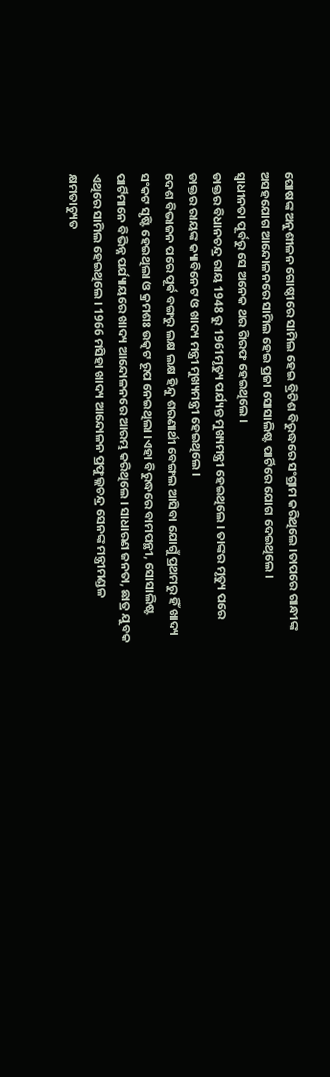ଘୋଷଙ୍କ ଅନୁଶୀଳନ ଗୋଷ୍ଠୀରେ ସାମିଲ ହେଇ ବ୍ରିଟିଶ ବିରୁଦ୍ଧରେ ସଂଗ୍ରାମ କରିଥିଲେ ।ତାପରେ ଗାନ୍ଧୀଙ୍କ ଅସହଯୋଗ ଆନ୍ଦୋଳନରେ ସାମିଲ ହେଇ ପ୍ରଜା ସୋସାଲିଷ୍ଟ ପାର୍ଟିରେ ଯୋଗ ଦେଇଥିଲେ ।
ସ୍ୱାଧୀନତା ପୂର୍ବରୁ ସେ ଅନେକ ଥର ଗିରଫ ହେଇଥିଲେ ।
ଡାକ୍ତର ବିଧାନଚନ୍ଦ୍ର ରାୟ 1948 ରୁ 1961ମୃତ୍ୟୁ ପର୍ଯ୍ୟନ୍ତ ମୁଖ୍ୟମନ୍ତ୍ରୀ ହେଇଥିଲେ । ତାଙ୍କର ମୃତ୍ୟୁ ପରେ ଡାକ୍ତର ରାୟଙ୍କ କ୍ୟାବିନେଟ ଓ ଖାଦ୍ୟ ମନ୍ତ୍ରୀ ମୁଖ୍ୟମନ୍ତ୍ରୀ ହେଇଥିଲେ ।
ଦେଶ ବିଭାଜନ ପରେ ପୂର୍ଵ ବଙ୍ଗରୁ ଲକ୍ଷ ଲକ୍ଷ ହିନ୍ଦୁ ଶରଣାର୍ଥୀ ବେଙ୍ଗଲ ଆସିବା ଯୋଗୁଁ ପ୍ରଥମରୁ ହିଁ ଖାଦ୍ୟ ସଂକଟ ସୃଷ୍ଟି ହେଇଥିଲା ଓ କ୍ରମଶଃ ଉତ୍କଟ ରୂପ ନେଇଥିଲା ।ଏହା ବିରୁଦ୍ଧରେ ବାମପନ୍ଥୀ, ସୋସାଲିଷ୍ଟ ପାର୍ଟିମାନେ ବିଭିନ୍ନ ପର୍ଯ୍ୟାୟରେ ଖାଦ୍ୟ ଆନ୍ଦୋଳନରେ ଆରମ୍ଭ କରିଥିଲେ । ସାଧାରଣ ଜନତା, ଛାତ୍ର ଯୁବକ ଏଥିରେ ସାମିଲ ହେଇଥିଲେ । 1966 ମସିହା ଖାଦ୍ୟ ଆନ୍ଦୋଳନ ପ୍ରଫୁଲ୍ଲଚନ୍ଦ୍ର ସେନଙ୍କ ମନ୍ତ୍ରୀମଣ୍ଡଳ କ୍ଷମତାଚ୍ୟୁତ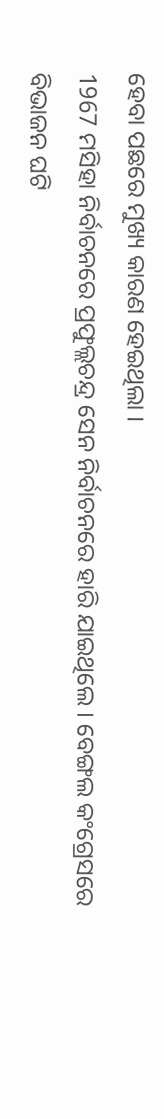ହେବା ପଛରେ ମୁଖ୍ୟ କାରଣ ହେଇଥିଲା ।
1967 ମସିହା ନିର୍ବାଚନରେ ପ୍ରଫୁଲ୍ଲଚନ୍ଦ୍ର ସେନ ନିର୍ବାଚନରେ ହାରି ଯାଇଥିଲେ । ବେଙ୍ଗଲ କଂଗ୍ରେସରେ ବିଭାଜନ ଘଟି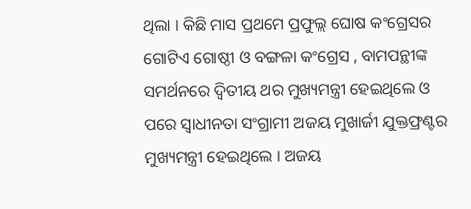ଥିଲା । କିଛି ମାସ ପ୍ରଥମେ ପ୍ରଫୁଲ୍ଲ ଘୋଷ କଂଗ୍ରେସର ଗୋଟିଏ ଗୋଷ୍ଠୀ ଓ ବଙ୍ଗଳା କଂଗ୍ରେସ , ବାମପନ୍ଥୀଙ୍କ ସମର୍ଥନରେ ଦ୍ଵିତୀୟ ଥର ମୁଖ୍ୟମନ୍ତ୍ରୀ ହେଇଥିଲେ ଓ ପରେ ସ୍ୱାଧୀନତା ସଂଗ୍ରାମୀ ଅଜୟ ମୁଖାର୍ଜୀ ଯୁକ୍ତଫ୍ରଣ୍ଟର ମୁଖ୍ୟମନ୍ତ୍ରୀ ହେଇଥିଲେ । ଅଜୟ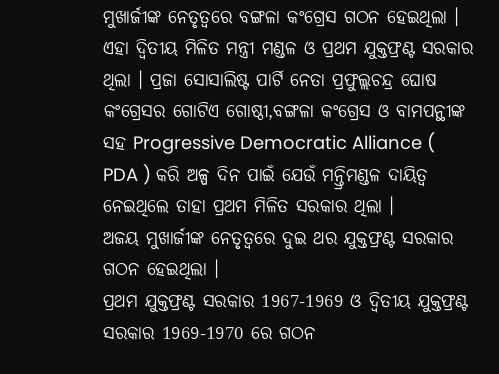ମୁଖାର୍ଜୀଙ୍କ ନେତୃତ୍ୱରେ ବଙ୍ଗଳା କଂଗ୍ରେସ ଗଠନ ହେଇଥିଲା । ଏହା ଦ୍ଵିତୀୟ ମିଳିତ ମନ୍ତ୍ରୀ ମଣ୍ଡଳ ଓ ପ୍ରଥମ ଯୁକ୍ତଫ୍ରଣ୍ଟ ସରକାର ଥିଲା । ପ୍ରଜା ସୋସାଲିଷ୍ଟ ପାର୍ଟି ନେତା ପ୍ରଫୁଲ୍ଲଚନ୍ଦ୍ର ଘୋଷ କଂଗ୍ରେସର ଗୋଟିଏ ଗୋଷ୍ଠୀ,ବଙ୍ଗଳା କଂଗ୍ରେସ ଓ ବାମପନ୍ଥୀଙ୍କ ସହ Progressive Democratic Alliance ( PDA ) କରି ଅଳ୍ପ ଦିନ ପାଇଁ ଯେଉଁ ମନ୍ତ୍ରିମଣ୍ଡଳ ଦାୟିତ୍ୱ ନେଇଥିଲେ ତାହା ପ୍ରଥମ ମିଳିତ ସରକାର ଥିଲା ।
ଅଜୟ ମୁଖାର୍ଜୀଙ୍କ ନେତୃତ୍ୱରେ ଦୁଇ ଥର ଯୁକ୍ତଫ୍ରଣ୍ଟ ସରକାର ଗଠନ ହେଇଥିଲା ।
ପ୍ରଥମ ଯୁକ୍ତଫ୍ରଣ୍ଟ ସରକାର 1967-1969 ଓ ଦ୍ୱିତୀୟ ଯୁକ୍ତଫ୍ରଣ୍ଟ ସରକାର 1969-1970 ରେ ଗଠନ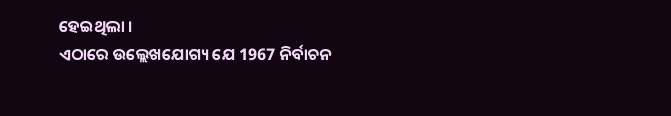ହେଇଥିଲା ।
ଏଠାରେ ଉଲ୍ଲେଖଯୋଗ୍ୟ ଯେ 1967 ନିର୍ବାଚନ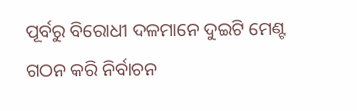ପୂର୍ବରୁ ବିରୋଧୀ ଦଳମାନେ ଦୁଇଟି ମେଣ୍ଟ ଗଠନ କରି ନିର୍ବାଚନ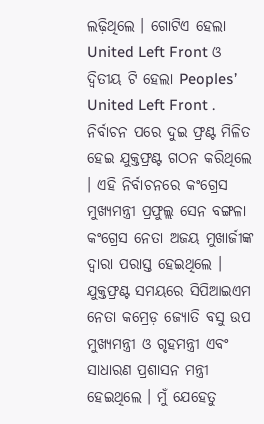ଲଢ଼ିଥିଲେ । ଗୋଟିଏ ହେଲା United Left Front ଓ ଦ୍ଵିତୀୟ ଟି ହେଲା Peoples’ United Left Front .
ନିର୍ବାଚନ ପରେ ଦୁଇ ଫ୍ରଣ୍ଟ ମିଳିତ ହେଇ ଯୁକ୍ତଫ୍ରଣ୍ଟ ଗଠନ କରିଥିଲେ । ଏହି ନିର୍ବାଚନରେ କଂଗ୍ରେସ ମୁଖ୍ୟମନ୍ତ୍ରୀ ପ୍ରଫୁଲ୍ଲ ସେନ ବଙ୍ଗଳା କଂଗ୍ରେସ ନେତା ଅଜୟ ମୁଖାର୍ଜୀଙ୍କ ଦ୍ୱାରା ପରାସ୍ତ ହେଇଥିଲେ ।
ଯୁକ୍ତଫ୍ରଣ୍ଟ ସମୟରେ ସିପିଆଇଏମ ନେତା କମ୍ରେଡ଼ ଜ୍ୟୋତି ବସୁ ଉପ ମୁଖ୍ୟମନ୍ତ୍ରୀ ଓ ଗୃହମନ୍ତ୍ରୀ ଏବଂ ସାଧାରଣ ପ୍ରଶାସନ ମନ୍ତ୍ରୀ ହେଇଥିଲେ । ମୁଁ ଯେହେତୁ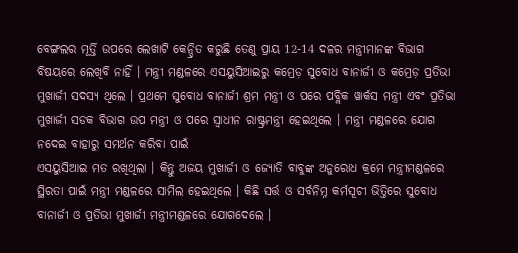ବେଙ୍ଗଲର ମୂର୍ତ୍ତି ଉପରେ ଲେଖାଟି କେନ୍ଦ୍ରିତ କରୁଛି ତେଣୁ ପ୍ରାୟ 12-14 ଦଳର ମନ୍ତ୍ରୀମାନଙ୍କ ବିଭାଗ ବିଷୟରେ ଲେଖିବି ନାହିଁ । ମନ୍ତ୍ରୀ ମଣ୍ଡଳରେ ଏସୟୁସିଆଇରୁ କମ୍ରେଡ଼ ସୁବୋଧ ବାନାର୍ଜୀ ଓ କମ୍ରେଡ଼ ପ୍ରତିଭା ମୁଖାର୍ଜୀ ସଦସ୍ୟ ଥିଲେ । ପ୍ରଥମେ ସୁବୋଧ ବାନାର୍ଜୀ ଶ୍ରମ ମନ୍ତ୍ରୀ ଓ ପରେ ପବ୍ଲିକ ୱାର୍କସ ମନ୍ତ୍ରୀ ଏବଂ ପ୍ରତିଭା ମୁଖାର୍ଜୀ ସଡକ ବିଭାଗ ଉପ ମନ୍ତ୍ରୀ ଓ ପରେ ସ୍ୱାଧୀନ ରାଷ୍ଟ୍ରମନ୍ତ୍ରୀ ହେଇଥିଲେ । ମନ୍ତ୍ରୀ ମଣ୍ଡଳରେ ଯୋଗ ନଦେଇ ବାହାରୁ ସମର୍ଥନ କରିବା ପାଇଁ
ଏସୟୁସିଆଇ ମତ ରଖିଥିଲା । କିନ୍ତୁ ଅଜୟ ମୁଖାର୍ଜୀ ଓ ଜ୍ୟୋତି ବାବୁଙ୍କ ଅନୁରୋଧ କ୍ରମେ ମନ୍ତ୍ରୀମଣ୍ଡଳରେ ସ୍ଥିରତା ପାଇଁ ମନ୍ତ୍ରୀ ମଣ୍ଡଳରେ ସାମିଲ ହେଇଥିଲେ । କିଛି ସର୍ତ୍ତ ଓ ସର୍ବନିମ୍ନ କର୍ମସୂଚୀ ଭିତ୍ତିରେ ସୁବୋଧ ବାନାର୍ଜୀ ଓ ପ୍ରତିଭା ମୁଖାର୍ଜୀ ମନ୍ତ୍ରୀମଣ୍ଡଳରେ ଯୋଗଦେଲେ ।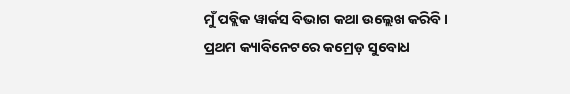ମୁଁ ପବ୍ଲିକ ୱାର୍କସ ବିଭାଗ କଥା ଉଲ୍ଲେଖ କରିବି ।
ପ୍ରଥମ କ୍ୟାବିନେଟରେ କମ୍ରେଡ଼ ସୁବୋଧ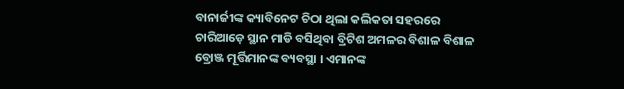ବାନାର୍ଜୀଙ୍କ କ୍ୟାବିନେଟ ଚିଠା ଥିଲା କଲିକତା ସହରରେ ଚାରିଆଡ଼େ ସ୍ଥାନ ମାଡି ବସିଥିବା ବ୍ରିଟିଶ ଅମଳର ବିଶାଳ ବିଶାଳ ବ୍ରୋଞ୍ଜ ମୂର୍ତ୍ତିମାନଙ୍କ ବ୍ୟବସ୍ଥା । ଏମାନଙ୍କ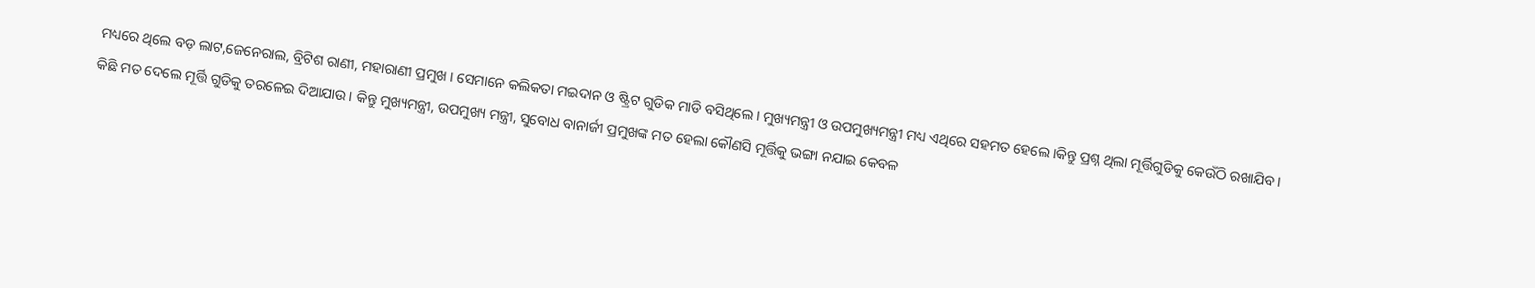ମଧ୍ୟରେ ଥିଲେ ବଡ଼ ଲାଟ,ଜେନେରାଲ, ବ୍ରିଟିଶ ରାଣୀ, ମହାରାଣୀ ପ୍ରମୁଖ । ସେମାନେ କଲିକତା ମଇଦାନ ଓ ଷ୍ଟ୍ରିଟ ଗୁଡିକ ମାଡି ବସିଥିଲେ । ମୁଖ୍ୟମନ୍ତ୍ରୀ ଓ ଉପମୁଖ୍ୟମନ୍ତ୍ରୀ ମଧ୍ୟ ଏଥିରେ ସହମତ ହେଲେ ।କିନ୍ତୁ ପ୍ରଶ୍ନ ଥିଲା ମୂର୍ତ୍ତିଗୁଡିକୁ କେଉଁଠି ରଖାଯିବ । କିଛି ମତ ଦେଲେ ମୂର୍ତ୍ତି ଗୁଡିକୁ ତରଳେଇ ଦିଆଯାଉ । କିନ୍ତୁ ମୁଖ୍ୟମନ୍ତ୍ରୀ, ଉପମୁଖ୍ୟ ମନ୍ତ୍ରୀ, ସୁବୋଧ ବାନାର୍ଜୀ ପ୍ରମୁଖଙ୍କ ମତ ହେଲା କୌଣସି ମୂର୍ତ୍ତିକୁ ଭଙ୍ଗା ନଯାଇ କେବଳ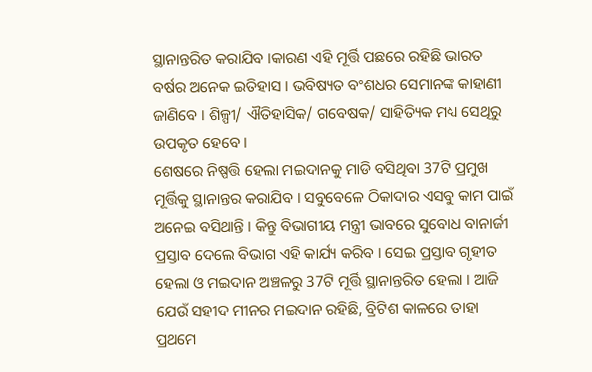ସ୍ଥାନାନ୍ତରିତ କରାଯିବ ।କାରଣ ଏହି ମୂର୍ତ୍ତି ପଛରେ ରହିଛି ଭାରତ ବର୍ଷର ଅନେକ ଇତିହାସ । ଭବିଷ୍ୟତ ବଂଶଧର ସେମାନଙ୍କ କାହାଣୀ ଜାଣିବେ । ଶିଳ୍ପୀ/ ଐତିହାସିକ/ ଗବେଷକ/ ସାହିତ୍ୟିକ ମଧ୍ୟ ସେଥିରୁ ଉପକୃତ ହେବେ ।
ଶେଷରେ ନିଷ୍ପତ୍ତି ହେଲା ମଇଦାନକୁ ମାଡି ବସିଥିବା 37ଟି ପ୍ରମୁଖ ମୂର୍ତ୍ତିକୁ ସ୍ଥାନାନ୍ତର କରାଯିବ । ସବୁବେଳେ ଠିକାଦାର ଏସବୁ କାମ ପାଇଁ ଅନେଇ ବସିଥାନ୍ତି । କିନ୍ତୁ ବିଭାଗୀୟ ମନ୍ତ୍ରୀ ଭାବରେ ସୁବୋଧ ବାନାର୍ଜୀ ପ୍ରସ୍ତାବ ଦେଲେ ବିଭାଗ ଏହି କାର୍ଯ୍ୟ କରିବ । ସେଇ ପ୍ରସ୍ତାବ ଗୃହୀତ ହେଲା ଓ ମଇଦାନ ଅଞ୍ଚଳରୁ 37ଟି ମୂର୍ତ୍ତି ସ୍ଥାନାନ୍ତରିତ ହେଲା । ଆଜି ଯେଉଁ ସହୀଦ ମୀନର ମଇଦାନ ରହିଛି, ବ୍ରିଟିଶ କାଳରେ ତାହା ପ୍ରଥମେ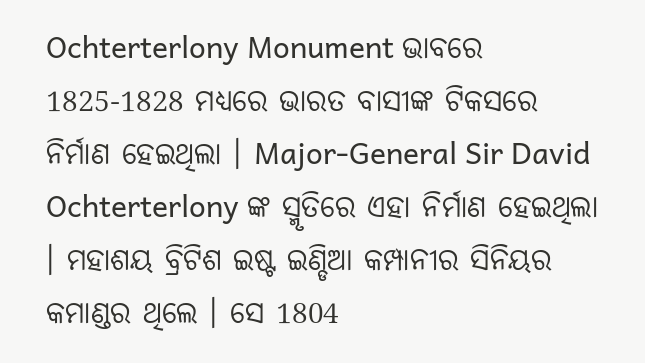Ochterterlony Monument ଭାବରେ 1825-1828 ମଧ୍ୟରେ ଭାରତ ବାସୀଙ୍କ ଟିକସରେ ନିର୍ମାଣ ହେଇଥିଲା । Major-General Sir David
Ochterterlony ଙ୍କ ସ୍ମୃତିରେ ଏହା ନିର୍ମାଣ ହେଇଥିଲା । ମହାଶୟ ବ୍ରିଟିଶ ଇଷ୍ଟ ଇଣ୍ଡିଆ କମ୍ପାନୀର ସିନିୟର କମାଣ୍ଡର ଥିଲେ । ସେ 1804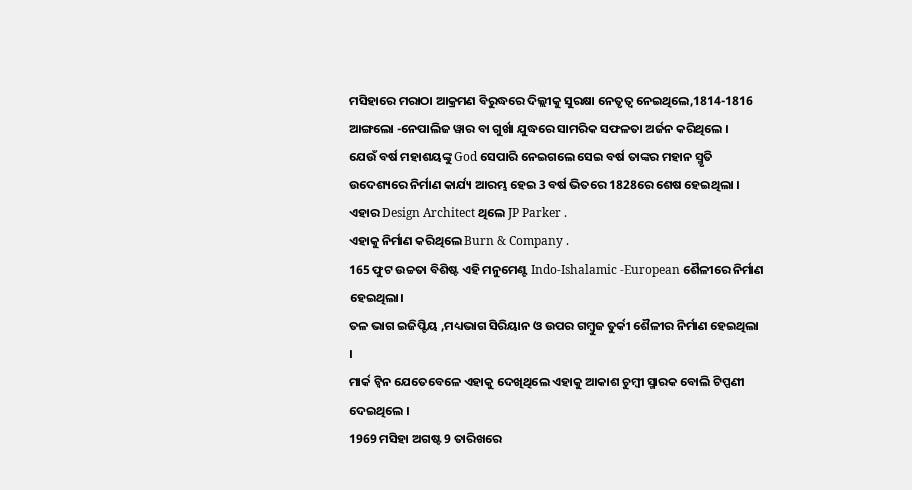ମସିହାରେ ମରାଠା ଆକ୍ରମଣ ବିରୁଦ୍ଧରେ ଦିଲ୍ଲୀକୁ ସୁରକ୍ଷା ନେତୃତ୍ୱ ନେଇଥିଲେ,1814-1816 ଆଙ୍ଗଲୋ -ନେପାଲିଜ ୱାର ବା ଗୁର୍ଖା ଯୁଦ୍ଧରେ ସାମରିକ ସଫଳତା ଅର୍ଜନ କରିଥିଲେ ।
ଯେଉଁ ବର୍ଷ ମହାଶୟଙ୍କୁ God ସେପାରି ନେଇଗଲେ ସେଇ ବର୍ଷ ତାଙ୍କର ମହାନ ସ୍ମୃତି ଉଦେଶ୍ୟରେ ନିର୍ମାଣ କାର୍ଯ୍ୟ ଆରମ୍ଭ ହେଇ 3 ବର୍ଷ ଭିତରେ 1828ରେ ଶେଷ ହେଇଥିଲା । ଏହାର Design Architect ଥିଲେ JP Parker .
ଏହାକୁ ନିର୍ମାଣ କରିଥିଲେ Burn & Company .
165 ଫୁଟ ଉଚ୍ଚତା ବିଶିଷ୍ଟ ଏହି ମନୁମେଣ୍ଟ Indo-Ishalamic -European ଶୈଳୀରେ ନିର୍ମାଣ ହେଇଥିଲା।
ତଳ ଭାଗ ଇଜିପ୍ଟିୟ ,ମଧ୍ୟଭାଗ ସିରିୟାନ ଓ ଉପର ଗମ୍ବୁଜ ତୁର୍କୀ ଶୈଳୀର ନିର୍ମାଣ ହେଇଥିଲା ।
ମାର୍କ ଟ୍ଵିନ ଯେତେବେଳେ ଏହାକୁ ଦେଖିଥିଲେ ଏହାକୁ ଆକାଶ ଚୁମ୍ବୀ ସ୍ମାରକ ବୋଲି ଟିପ୍ପଣୀ ଦେଇଥିଲେ ।
1969 ମସିହା ଅଗଷ୍ଟ 9 ତାରିଖରେ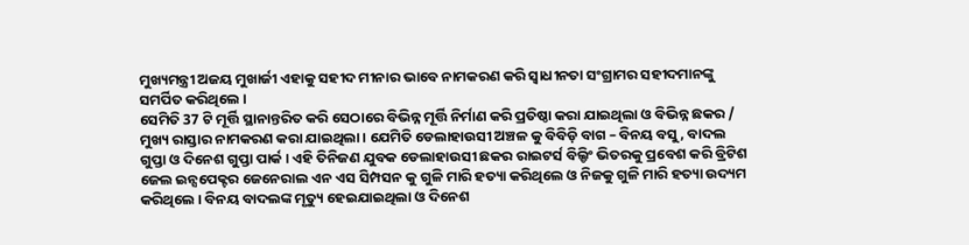ମୁଖ୍ୟମନ୍ତ୍ରୀ ଅଜୟ ମୁଖାର୍ଜୀ ଏହାକୁ ସହୀଦ ମୀନାର ଭାବେ ନାମକରଣ କରି ସ୍ଵାଧୀନତା ସଂଗ୍ରାମର ସହୀଦମାନଙ୍କୁ ସମର୍ପିତ କରିଥିଲେ ।
ସେମିତି 37 ଟି ମୂର୍ତ୍ତି ସ୍ଥାନାନ୍ତରିତ କରି ସେଠାରେ ବିଭିନ୍ନ ମୂର୍ତ୍ତି ନିର୍ମାଣ କରି ପ୍ରତିଷ୍ଠା କରା ଯାଇଥିଲା ଓ ବିଭିନ୍ନ ଛକର / ମୁଖ୍ୟ ରାସ୍ତାର ନାମକରଣ କରା ଯାଇଥିଲା । ଯେମିତି ଡେଲାହାଉସୀ ଅଞ୍ଚଳ କୁ ବିବିଡ଼ି ବାଗ – ବିନୟ ବସୁ, ବାଦଲ ଗୁପ୍ତା ଓ ଦିନେଶ ଗୁପ୍ତା ପାର୍କ । ଏହି ତିନିଜଣ ଯୁବକ ଡେଲାହାଉସୀ ଛକର ରାଇଟର୍ସ ବିଲ୍ଡିଂ ଭିତରକୁ ପ୍ରବେଶ କରି ବ୍ରିଟିଶ ଜେଲ ଇନ୍ସପେକ୍ଟର ଜେନେରାଲ ଏନ ଏସ ସିମ୍ପସନ କୁ ଗୁଳି ମାରି ହତ୍ୟା କରିଥିଲେ ଓ ନିଜକୁ ଗୁଳି ମାରି ହତ୍ୟା ଉଦ୍ୟମ କରିଥିଲେ । ବିନୟ ବାଦଲଙ୍କ ମୃତ୍ୟୁ ହେଇଯାଇଥିଲା ଓ ଦିନେଶ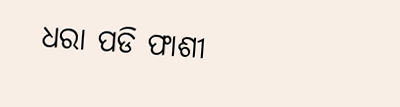ଧରା ପଡି ଫାଶୀ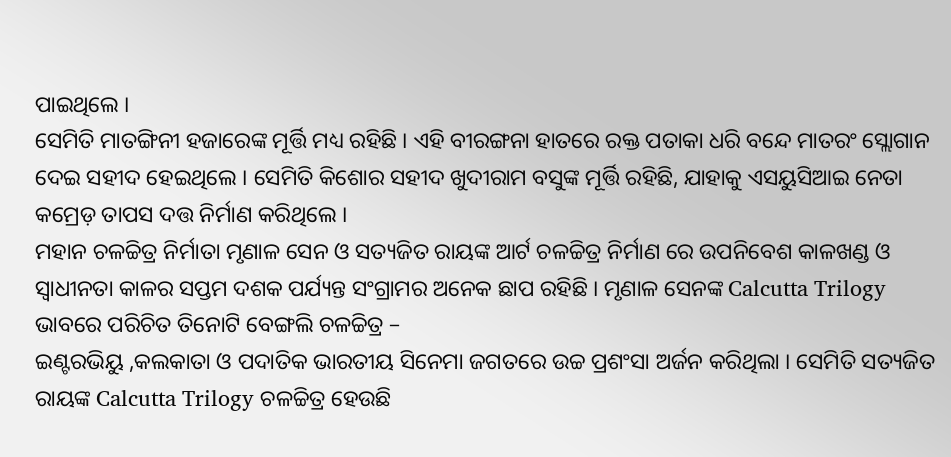ପାଇଥିଲେ ।
ସେମିତି ମାତଙ୍ଗିନୀ ହଜାରେଙ୍କ ମୂର୍ତ୍ତି ମଧ୍ୟ ରହିଛି । ଏହି ବୀରଙ୍ଗନା ହାତରେ ରକ୍ତ ପତାକା ଧରି ବନ୍ଦେ ମାତରଂ ସ୍ଲୋଗାନ ଦେଇ ସହୀଦ ହେଇଥିଲେ । ସେମିତି କିଶୋର ସହୀଦ ଖୁଦୀରାମ ବସୁଙ୍କ ମୂର୍ତ୍ତି ରହିଛି, ଯାହାକୁ ଏସୟୁସିଆଇ ନେତା କମ୍ରେଡ଼ ତାପସ ଦତ୍ତ ନିର୍ମାଣ କରିଥିଲେ ।
ମହାନ ଚଳଚ୍ଚିତ୍ର ନିର୍ମାତା ମୃଣାଳ ସେନ ଓ ସତ୍ୟଜିତ ରାୟଙ୍କ ଆର୍ଟ ଚଳଚ୍ଚିତ୍ର ନିର୍ମାଣ ରେ ଉପନିବେଶ କାଳଖଣ୍ଡ ଓ ସ୍ୱାଧୀନତା କାଳର ସପ୍ତମ ଦଶକ ପର୍ଯ୍ୟନ୍ତ ସଂଗ୍ରାମର ଅନେକ ଛାପ ରହିଛି । ମୃଣାଳ ସେନଙ୍କ Calcutta Trilogy ଭାବରେ ପରିଚିତ ତିନୋଟି ବେଙ୍ଗଲି ଚଳଚ୍ଚିତ୍ର –
ଇଣ୍ଟରଭିୟୁ ,କଲକାତା ଓ ପଦାତିକ ଭାରତୀୟ ସିନେମା ଜଗତରେ ଉଚ୍ଚ ପ୍ରଶଂସା ଅର୍ଜନ କରିଥିଲା । ସେମିତି ସତ୍ୟଜିତ ରାୟଙ୍କ Calcutta Trilogy ଚଳଚ୍ଚିତ୍ର ହେଉଛି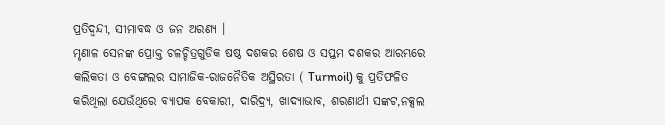ପ୍ରତିଦ୍ବନ୍ଦୀ, ସୀମାବଦ୍ଧ ଓ ଜନ ଅରଣ୍ୟ ।
ମୃଣାଳ ସେନଙ୍କ ପ୍ରୋକ୍ତ ଚଳଚ୍ଚିତ୍ରଗୁଡିକ ଷଷ୍ଠ ଦଶକର ଶେଷ ଓ ସପ୍ତମ ଦଶକର ଆରମ୍ଭରେ କଲିକତା ଓ ବେଙ୍ଗଲର ସାମାଜିକ-ରାଜନୈତିକ ଅସ୍ଥିରତା ( Turmoil) କୁ ପ୍ରତିଫଳିତ କରିଥିଲା ଯେଉଁଥିରେ ବ୍ୟାପକ ବେକାରୀ, ଦାରିଦ୍ର୍ୟ, ଖାଦ୍ୟାଭାବ, ଶରଣାର୍ଥୀ ସଙ୍କଟ,ନକ୍ସଲ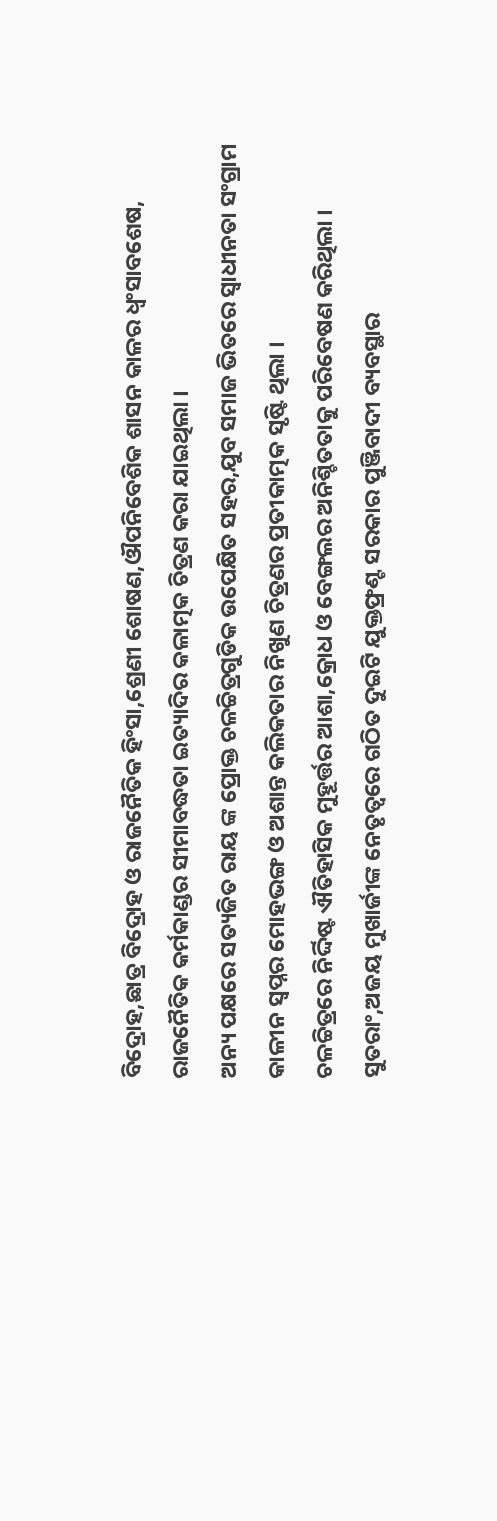ବିଦ୍ରୋହ,ଛାତ୍ର ବିଦ୍ରୋହ ଓ ରାଜନୈତିକ ହିଂସା,ଶ୍ରେଣୀ ଶୋଷଣ,ଔପନିବେଶିକ ଶାସନ କାଳର ଧ୍ବଂସାବଶେଷ, ରାଜନୈତିକ କର୍ମକାଣ୍ଡର ସୀମାବଦ୍ଧତା ଇତ୍ୟାଦିର କଳାତ୍ମକ ଚିତ୍ରଣ କରା ଯାଇଥିଲା ।
ଅନ୍ୟ ପକ୍ଷରେ ସତ୍ୟଜିତ ରାୟ ଙ୍କ ପ୍ରୋକ୍ତ ଚଳଚ୍ଚିତ୍ରଗୁଡିକ ଉପେକ୍ଷିତ ସହର,ଯୁବ ସମାଜ ଭିତରେ ସ୍ୱାଧୀନତା ସଂଗ୍ରାମ କାଳୀନ ସ୍ୱପ୍ନର ମୋହଭଙ୍ଗ ଓ ଅଶାନ୍ତ କଲିକତାର ନିଖୁଣ ଚିତ୍ରଣର ପ୍ରତୀକାତ୍ମକ ସୃଷ୍ଟି ଥିଲା ।
ଚଳଚ୍ଚିତ୍ରରେ ନିର୍ଦ୍ଦିଷ୍ଟ ଐତିହାସିକ ମୁହୂର୍ତ୍ତର ଆଶା,କ୍ରୋଧ ଓ ବେଙ୍ଗଲର ଅନିଶ୍ଚିତତାକୁ ପରିବେଷଣ କରିଥିଲା ।
ସୁତରାଂ,ଅଜୟ ମୁଖାର୍ଜୀଙ୍କ ନେତୃତ୍ୱରେ ଗଠିତ ଦୁଇଟି ଯୁକ୍ତଫ୍ରଣ୍ଟ ସରକାର ପୁଞ୍ଜିବାଦୀ ବ୍ୟବସ୍ଥାର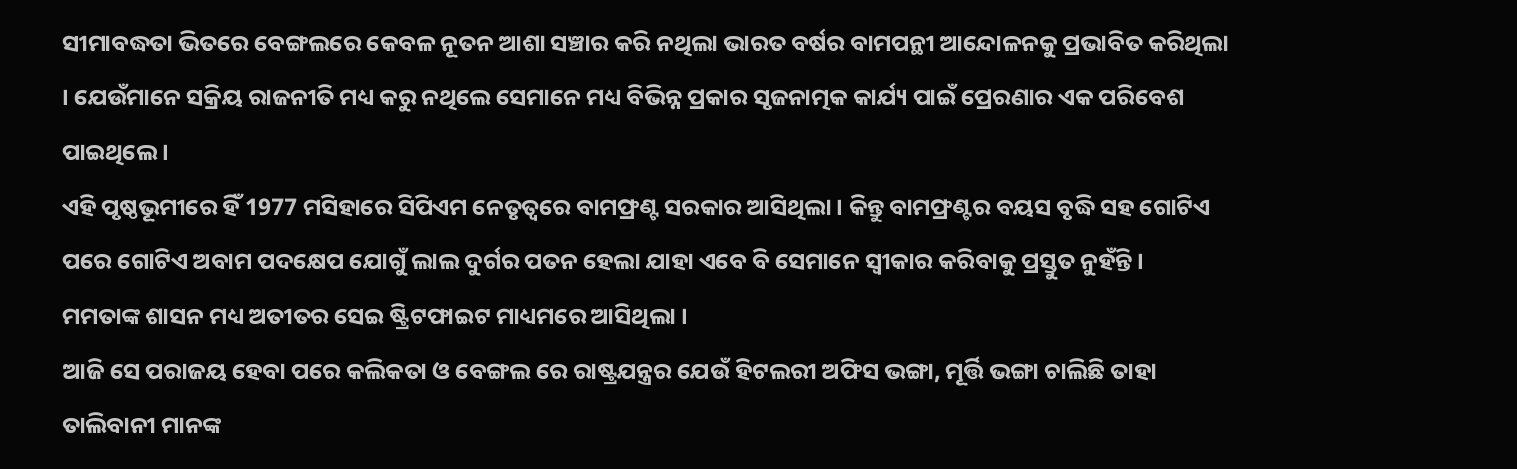ସୀମାବଦ୍ଧତା ଭିତରେ ବେଙ୍ଗଲରେ କେବଳ ନୂତନ ଆଶା ସଞ୍ଚାର କରି ନଥିଲା ଭାରତ ବର୍ଷର ବାମପନ୍ଥୀ ଆନ୍ଦୋଳନକୁ ପ୍ରଭାବିତ କରିଥିଲା । ଯେଉଁମାନେ ସକ୍ରିୟ ରାଜନୀତି ମଧ୍ୟ କରୁ ନଥିଲେ ସେମାନେ ମଧ୍ୟ ବିଭିନ୍ନ ପ୍ରକାର ସୃଜନାତ୍ମକ କାର୍ଯ୍ୟ ପାଇଁ ପ୍ରେରଣାର ଏକ ପରିବେଶ ପାଇଥିଲେ ।
ଏହି ପୃଷ୍ଠଭୂମୀରେ ହିଁ 1977 ମସିହାରେ ସିପିଏମ ନେତୃତ୍ବରେ ବାମଫ୍ରଣ୍ଟ ସରକାର ଆସିଥିଲା । କିନ୍ତୁ ବାମଫ୍ରଣ୍ଟର ବୟସ ବୃଦ୍ଧି ସହ ଗୋଟିଏ ପରେ ଗୋଟିଏ ଅବାମ ପଦକ୍ଷେପ ଯୋଗୁଁ ଲାଲ ଦୁର୍ଗର ପତନ ହେଲା ଯାହା ଏବେ ବି ସେମାନେ ସ୍ୱୀକାର କରିବାକୁ ପ୍ରସ୍ତୁତ ନୁହଁନ୍ତି ।
ମମତାଙ୍କ ଶାସନ ମଧ୍ୟ ଅତୀତର ସେଇ ଷ୍ଟ୍ରିଟଫାଇଟ ମାଧ୍ୟମରେ ଆସିଥିଲା ।
ଆଜି ସେ ପରାଜୟ ହେବା ପରେ କଲିକତା ଓ ବେଙ୍ଗଲ ରେ ରାଷ୍ଟ୍ରଯନ୍ତ୍ରର ଯେଉଁ ହିଟଲରୀ ଅଫିସ ଭଙ୍ଗା, ମୂର୍ତ୍ତି ଭଙ୍ଗା ଚାଲିଛି ତାହା ତାଲିବାନୀ ମାନଙ୍କ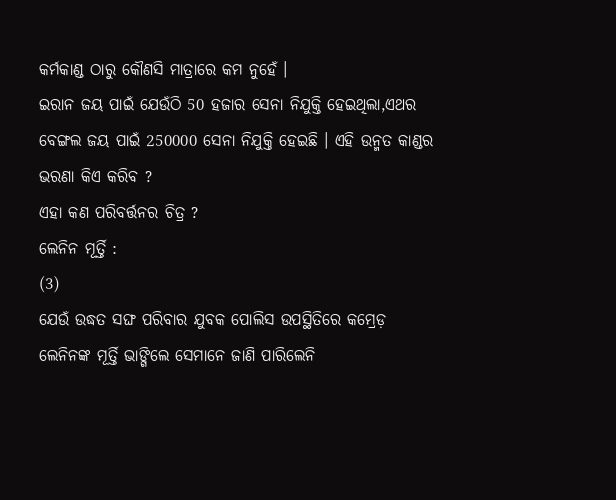କର୍ମକାଣ୍ଡ ଠାରୁ କୌଣସି ମାତ୍ରାରେ କମ ନୁହେଁ ।
ଇରାନ ଜୟ ପାଇଁ ଯେଉଁଠି 50 ହଜାର ସେନା ନିଯୁକ୍ତି ହେଇଥିଲା,ଏଥର ବେଙ୍ଗଲ ଜୟ ପାଇଁ 250000 ସେନା ନିଯୁକ୍ତି ହେଇଛି । ଏହି ଉନ୍ମତ କାଣ୍ଡର ଭରଣା କିଏ କରିବ ?
ଏହା କଣ ପରିବର୍ତ୍ତନର ଚିତ୍ର ?
ଲେନିନ ମୂର୍ତ୍ତି :
(3)
ଯେଉଁ ଉଦ୍ଧତ ସଙ୍ଘ ପରିବାର ଯୁବକ ପୋଲିସ ଉପସ୍ଥିତିରେ କମ୍ରେଡ଼ ଲେନିନଙ୍କ ମୂର୍ତ୍ତି ଭାଙ୍ଗିଲେ ସେମାନେ ଜାଣି ପାରିଲେନି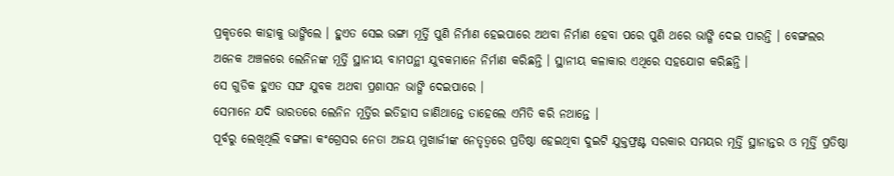ପ୍ରକୃତରେ କାହାକୁ ଭାଙ୍ଗିଲେ । ହୁଏତ ସେଇ ଭଙ୍ଗା ମୂର୍ତ୍ତି ପୁଣି ନିର୍ମାଣ ହେଇପାରେ ଅଥବା ନିର୍ମାଣ ହେବା ପରେ ପୁଣି ଥରେ ଭାଙ୍ଗି ଦେଇ ପାରନ୍ତି । ବେଙ୍ଗଲର ଅନେକ ଅଞ୍ଚଳରେ ଲେନିନଙ୍କ ମୂର୍ତ୍ତି ସ୍ଥାନୀୟ ବାମପନ୍ଥୀ ଯୁବକମାନେ ନିର୍ମାଣ କରିଛନ୍ତି । ସ୍ଥାନୀୟ କଳାକାର ଏଥିରେ ସହଯୋଗ କରିଛନ୍ତି ।
ସେ ଗୁଡିକ ହୁଏତ ସଙ୍ଘ ଯୁବକ ଅଥବା ପ୍ରଶାସନ ଭାଙ୍ଗି ଦେଇପାରେ ।
ସେମାନେ ଯଦି ଭାରତରେ ଲେନିନ ମୂର୍ତ୍ତିର ଇତିହାସ ଜାଣିଥାନ୍ତେ ତାହେଲେ ଏମିତି କରି ନଥାନ୍ତେ ।
ପୂର୍ବରୁ ଲେଖିଥିଲି ବଙ୍ଗଳା କଂଗ୍ରେସର ନେତା ଅଜୟ ମୁଖାର୍ଜୀଙ୍କ ନେତୃତ୍ୱରେ ପ୍ରତିଷ୍ଠା ହେଇଥିବା ଦୁଇଟି ଯୁକ୍ତଫ୍ରଣ୍ଟ ସରକାର ସମୟର ମୂର୍ତ୍ତି ସ୍ଥାନାନ୍ତର ଓ ମୂର୍ତ୍ତି ପ୍ରତିଷ୍ଠା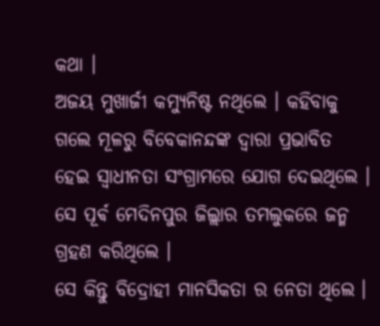କଥା ।
ଅଜୟ ମୁଖାର୍ଜୀ କମ୍ୟୁନିଷ୍ଟ ନଥିଲେ । କହିବାକୁ ଗଲେ ମୂଳରୁ ବିବେକାନନ୍ଦଙ୍କ ଦ୍ୱାରା ପ୍ରଭାବିତ ହେଇ ସ୍ୱାଧୀନତା ସଂଗ୍ରାମରେ ଯୋଗ ଦେଇଥିଲେ । ସେ ପୂର୍ଵ ମେଦିନପୁର ଜିଲ୍ଲାର ତମଲୁକରେ ଜନ୍ମ ଗ୍ରହଣ କରିଥିଲେ ।
ସେ କିନ୍ତୁ ବିଦ୍ରୋହୀ ମାନସିକତା ର ନେତା ଥିଲେ ।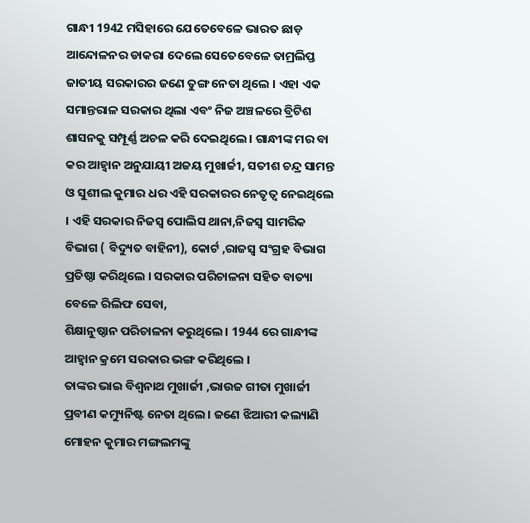ଗାନ୍ଧୀ 1942 ମସିହାରେ ଯେତେବେଳେ ଭାରତ ଛାଡ଼ ଆନ୍ଦୋଳନର ଡାକରା ଦେଲେ ସେତେବେଳେ ତାମ୍ରଲିପ୍ତ ଜାତୀୟ ସରକାରର ଜଣେ ତୁଙ୍ଗ ନେତା ଥିଲେ । ଏହା ଏକ ସମାନ୍ତରାଳ ସରକାର ଥିଲା ଏବଂ ନିଜ ଅଞ୍ଚଳରେ ବ୍ରିଟିଶ ଶାସନକୁ ସମ୍ପୂର୍ଣ୍ଣ ଅଚଳ କରି ଦେଇଥିଲେ । ଗାନ୍ଧୀଙ୍କ ମର ବା କର ଆହ୍ୱାନ ଅନୁଯାୟୀ ଅଜୟ ମୁଖାର୍ଜୀ, ସତୀଶ ଚନ୍ଦ୍ର ସାମନ୍ତ ଓ ସୁଶୀଲ କୁମାର ଧର ଏହି ସରକାରର ନେତୃତ୍ୱ ନେଇଥିଲେ । ଏହି ସରକାର ନିଜସ୍ଵ ପୋଲିସ ଥାନା,ନିଜସ୍ଵ ସାମରିକ ବିଭାଗ ( ବିଦ୍ୟୁତ ବାହିନୀ), କୋର୍ଟ ,ରାଜସ୍ୱ ସଂଗ୍ରହ ବିଭାଗ ପ୍ରତିଷ୍ଠା କରିଥିଲେ । ସରକାର ପରିଚାଳନା ସହିତ ବାତ୍ୟା ବେଳେ ରିଲିଫ ସେବା,
ଶିକ୍ଷାନୁଷ୍ଠାନ ପରିଚାଳନା କରୁଥିଲେ । 1944 ରେ ଗାନ୍ଧୀଙ୍କ ଆହ୍ୱାନ କ୍ରମେ ସରକାର ଭଙ୍ଗ କରିଥିଲେ ।
ତାଙ୍କର ଭାଇ ବିଶ୍ୱନାଥ ମୁଖାର୍ଜୀ ,ଭାଉଜ ଗୀତା ମୁଖାର୍ଜୀ ପ୍ରବୀଣ କମ୍ୟୁନିଷ୍ଟ ନେତା ଥିଲେ । ଜଣେ ଝିଆରୀ କଲ୍ୟାଣି ମୋହନ କୁମାର ମଙ୍ଗଲମଙ୍କୁ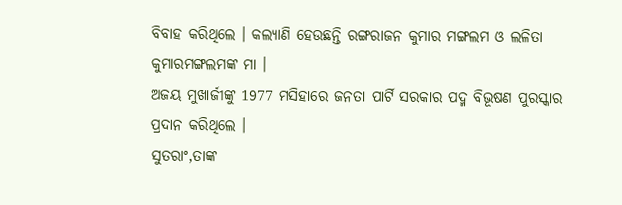ବିବାହ କରିଥିଲେ । କଲ୍ୟାଣି ହେଉଛନ୍ତି ରଙ୍ଗରାଜନ କୁମାର ମଙ୍ଗଲମ ଓ ଲଳିତା କୁମାରମଙ୍ଗଲମଙ୍କ ମା ।
ଅଜୟ ମୁଖାର୍ଜୀଙ୍କୁ 1977 ମସିହାରେ ଜନତା ପାର୍ଟି ସରକାର ପଦ୍ମ ବିଭୂଷଣ ପୁରସ୍କାର ପ୍ରଦାନ କରିଥିଲେ ।
ସୁତରାଂ,ତାଙ୍କ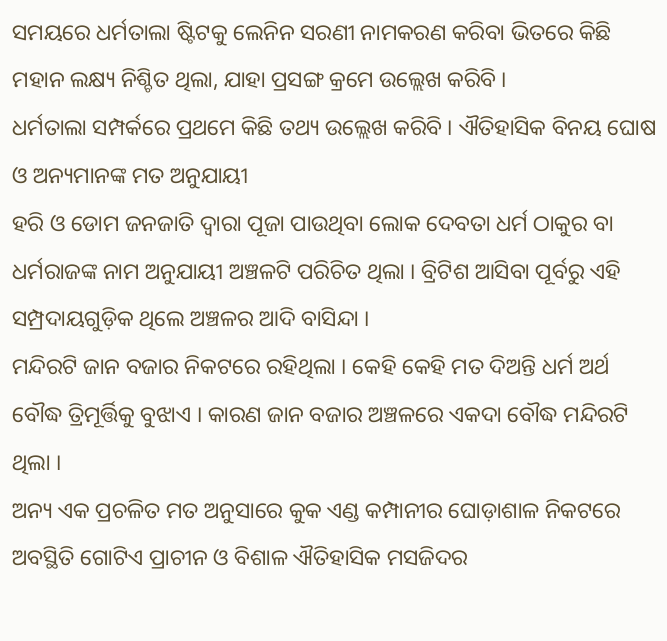ସମୟରେ ଧର୍ମତାଲା ଷ୍ଟିଟକୁ ଲେନିନ ସରଣୀ ନାମକରଣ କରିବା ଭିତରେ କିଛି ମହାନ ଲକ୍ଷ୍ୟ ନିଶ୍ଚିତ ଥିଲା, ଯାହା ପ୍ରସଙ୍ଗ କ୍ରମେ ଉଲ୍ଲେଖ କରିବି ।
ଧର୍ମତାଲା ସମ୍ପର୍କରେ ପ୍ରଥମେ କିଛି ତଥ୍ୟ ଉଲ୍ଲେଖ କରିବି । ଐତିହାସିକ ବିନୟ ଘୋଷ ଓ ଅନ୍ୟମାନଙ୍କ ମତ ଅନୁଯାୟୀ
ହରି ଓ ଡୋମ ଜନଜାତି ଦ୍ୱାରା ପୂଜା ପାଉଥିବା ଲୋକ ଦେବତା ଧର୍ମ ଠାକୁର ବା ଧର୍ମରାଜଙ୍କ ନାମ ଅନୁଯାୟୀ ଅଞ୍ଚଳଟି ପରିଚିତ ଥିଲା । ବ୍ରିଟିଶ ଆସିବା ପୂର୍ବରୁ ଏହି ସମ୍ପ୍ରଦାୟଗୁଡ଼ିକ ଥିଲେ ଅଞ୍ଚଳର ଆଦି ବାସିନ୍ଦା ।
ମନ୍ଦିରଟି ଜାନ ବଜାର ନିକଟରେ ରହିଥିଲା । କେହି କେହି ମତ ଦିଅନ୍ତି ଧର୍ମ ଅର୍ଥ ବୌଦ୍ଧ ତ୍ରିମୂର୍ତ୍ତିକୁ ବୁଝାଏ । କାରଣ ଜାନ ବଜାର ଅଞ୍ଚଳରେ ଏକଦା ବୌଦ୍ଧ ମନ୍ଦିରଟି ଥିଲା ।
ଅନ୍ୟ ଏକ ପ୍ରଚଳିତ ମତ ଅନୁସାରେ କୁକ ଏଣ୍ଡ କମ୍ପାନୀର ଘୋଡ଼ାଶାଳ ନିକଟରେ ଅବସ୍ଥିତି ଗୋଟିଏ ପ୍ରାଚୀନ ଓ ବିଶାଳ ଐତିହାସିକ ମସଜିଦର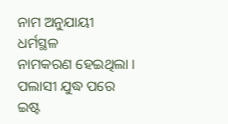ନାମ ଅନୁଯାୟୀ ଧର୍ମସ୍ଥଳ
ନାମକରଣ ହେଇଥିଲା । ପଲାସୀ ଯୁଦ୍ଧ ପରେ ଇଷ୍ଟ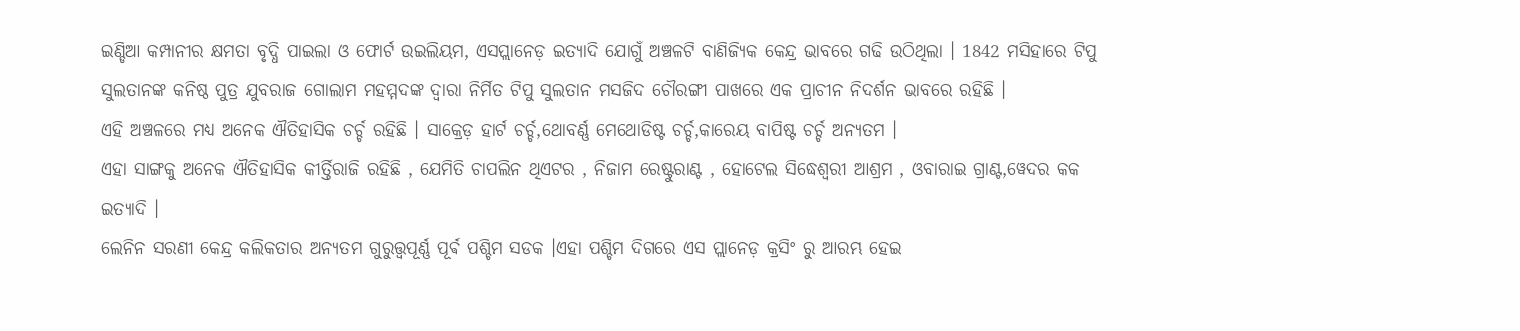ଇଣ୍ଡିଆ କମ୍ପାନୀର କ୍ଷମତା ବୃଦ୍ଧି ପାଇଲା ଓ ଫୋର୍ଟ ଉଇଲିୟମ, ଏସପ୍ଲାନେଡ଼ ଇତ୍ୟାଦି ଯୋଗୁଁ ଅଞ୍ଚଳଟି ବାଣିଜ୍ୟିକ କେନ୍ଦ୍ର ଭାବରେ ଗଢି ଉଠିଥିଲା । 1842 ମସିହାରେ ଟିପୁ ସୁଲତାନଙ୍କ କନିଷ୍ଠ ପୁତ୍ର ଯୁବରାଜ ଗୋଲାମ ମହମ୍ମଦଙ୍କ ଦ୍ୱାରା ନିର୍ମିତ ଟିପୁ ସୁଲତାନ ମସଜିଦ ଚୌରଙ୍ଗୀ ପାଖରେ ଏକ ପ୍ରାଚୀନ ନିଦର୍ଶନ ଭାବରେ ରହିଛି ।
ଏହି ଅଞ୍ଚଳରେ ମଧ୍ୟ ଅନେକ ଐତିହାସିକ ଚର୍ଚ୍ଚ ରହିଛି । ସାକ୍ରେଡ଼ ହାର୍ଟ ଚର୍ଚ୍ଚ,ଥୋବର୍ଣ୍ଣ ମେଥୋଡିଷ୍ଟ ଚର୍ଚ୍ଚ,କାରେୟ ବାପିଷ୍ଟ ଚର୍ଚ୍ଚ ଅନ୍ୟତମ ।
ଏହା ସାଙ୍ଗକୁ ଅନେକ ଐତିହାସିକ କୀର୍ତ୍ତିରାଜି ରହିଛି , ଯେମିତି ଚାପଲିନ ଥିଏଟର , ନିଜାମ ରେଷ୍ଟୁରାଣ୍ଟ , ହୋଟେଲ ସିଦ୍ଧେଶ୍ୱରୀ ଆଶ୍ରମ , ଓବାରାଇ ଗ୍ରାଣ୍ଟ,ୱେଦର କକ ଇତ୍ୟାଦି ।
ଲେନିନ ସରଣୀ କେନ୍ଦ୍ର କଲିକତାର ଅନ୍ୟତମ ଗୁରୁତ୍ତ୍ୱପୂର୍ଣ୍ଣ ପୂର୍ଵ ପଶ୍ଚିମ ସଡକ ।ଏହା ପଶ୍ଚିମ ଦିଗରେ ଏସ ପ୍ଲାନେଡ଼ କ୍ରସିଂ ରୁ ଆରମ୍ଭ ହେଇ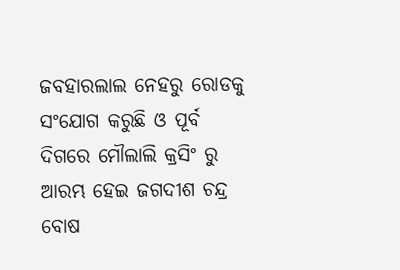ଜବହାରଲାଲ ନେହରୁ ରୋଡକୁ ସଂଯୋଗ କରୁଛି ଓ ପୂର୍ବ ଦିଗରେ ମୌଲାଲି କ୍ରସିଂ ରୁ ଆରମ୍ଭ ହେଇ ଜଗଦୀଶ ଚନ୍ଦ୍ର ବୋଷ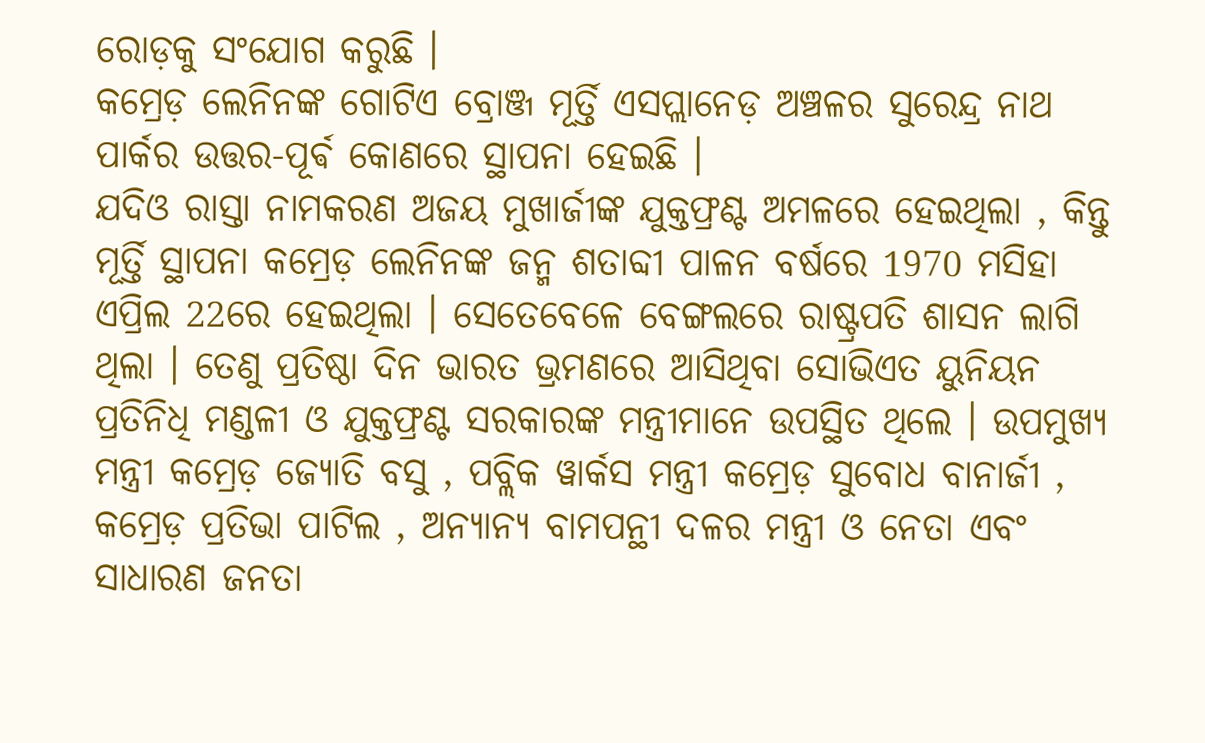ରୋଡ଼କୁ ସଂଯୋଗ କରୁଛି ।
କମ୍ରେଡ଼ ଲେନିନଙ୍କ ଗୋଟିଏ ବ୍ରୋଞ୍ଜ ମୂର୍ତ୍ତି ଏସପ୍ଲାନେଡ଼ ଅଞ୍ଚଳର ସୁରେନ୍ଦ୍ର ନାଥ ପାର୍କର ଉତ୍ତର-ପୂର୍ଵ କୋଣରେ ସ୍ଥାପନା ହେଇଛି ।
ଯଦିଓ ରାସ୍ତା ନାମକରଣ ଅଜୟ ମୁଖାର୍ଜୀଙ୍କ ଯୁକ୍ତଫ୍ରଣ୍ଟ ଅମଳରେ ହେଇଥିଲା , କିନ୍ତୁ ମୂର୍ତ୍ତି ସ୍ଥାପନା କମ୍ରେଡ଼ ଲେନିନଙ୍କ ଜନ୍ମ ଶତାବ୍ଦୀ ପାଳନ ବର୍ଷରେ 1970 ମସିହା ଏପ୍ରିଲ 22ରେ ହେଇଥିଲା । ସେତେବେଳେ ବେଙ୍ଗଲରେ ରାଷ୍ଟ୍ରପତି ଶାସନ ଲାଗି ଥିଲା । ତେଣୁ ପ୍ରତିଷ୍ଠା ଦିନ ଭାରତ ଭ୍ରମଣରେ ଆସିଥିବା ସୋଭିଏତ ୟୁନିୟନ ପ୍ରତିନିଧି ମଣ୍ଡଳୀ ଓ ଯୁକ୍ତଫ୍ରଣ୍ଟ ସରକାରଙ୍କ ମନ୍ତ୍ରୀମାନେ ଉପସ୍ଥିତ ଥିଲେ । ଉପମୁଖ୍ୟ ମନ୍ତ୍ରୀ କମ୍ରେଡ଼ ଜ୍ୟୋତି ବସୁ , ପବ୍ଲିକ ୱାର୍କସ ମନ୍ତ୍ରୀ କମ୍ରେଡ଼ ସୁବୋଧ ବାନାର୍ଜୀ , କମ୍ରେଡ଼ ପ୍ରତିଭା ପାଟିଲ , ଅନ୍ୟାନ୍ୟ ବାମପନ୍ଥୀ ଦଳର ମନ୍ତ୍ରୀ ଓ ନେତା ଏବଂ ସାଧାରଣ ଜନତା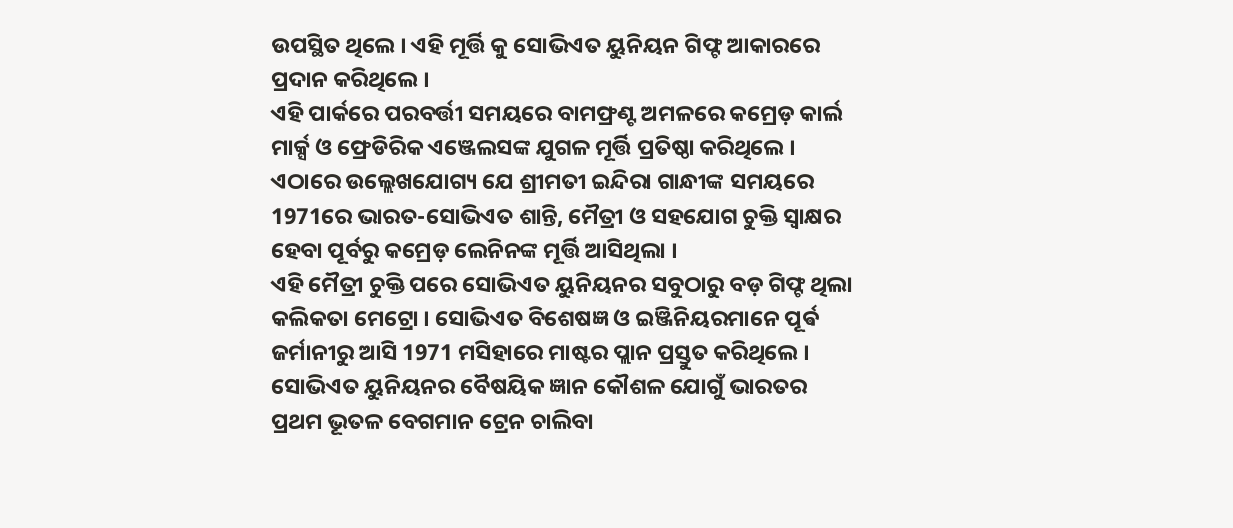ଉପସ୍ଥିତ ଥିଲେ । ଏହି ମୂର୍ତ୍ତି କୁ ସୋଭିଏତ ୟୁନିୟନ ଗିଫ୍ଟ ଆକାରରେ ପ୍ରଦାନ କରିଥିଲେ ।
ଏହି ପାର୍କରେ ପରବର୍ତ୍ତୀ ସମୟରେ ବାମଫ୍ରଣ୍ଟ ଅମଳରେ କମ୍ରେଡ଼ କାର୍ଲ ମାର୍କ୍ସ ଓ ଫ୍ରେଡିରିକ ଏଞ୍ଜେଲସଙ୍କ ଯୁଗଳ ମୂର୍ତ୍ତି ପ୍ରତିଷ୍ଠା କରିଥିଲେ ।
ଏଠାରେ ଉଲ୍ଲେଖଯୋଗ୍ୟ ଯେ ଶ୍ରୀମତୀ ଇନ୍ଦିରା ଗାନ୍ଧୀଙ୍କ ସମୟରେ 1971ରେ ଭାରତ-ସୋଭିଏତ ଶାନ୍ତି, ମୈତ୍ରୀ ଓ ସହଯୋଗ ଚୁକ୍ତି ସ୍ବାକ୍ଷର ହେବା ପୂର୍ବରୁ କମ୍ରେଡ଼ ଲେନିନଙ୍କ ମୂର୍ତ୍ତି ଆସିଥିଲା ।
ଏହି ମୈତ୍ରୀ ଚୁକ୍ତି ପରେ ସୋଭିଏତ ୟୁନିୟନର ସବୁଠାରୁ ବଡ଼ ଗିଫ୍ଟ ଥିଲା କଲିକତା ମେଟ୍ରୋ । ସୋଭିଏତ ବିଶେଷଜ୍ଞ ଓ ଇଞ୍ଜିନିୟରମାନେ ପୂର୍ଵ ଜର୍ମାନୀରୁ ଆସି 1971 ମସିହାରେ ମାଷ୍ଟର ପ୍ଲାନ ପ୍ରସ୍ତୁତ କରିଥିଲେ । ସୋଭିଏତ ୟୁନିୟନର ବୈଷୟିକ ଜ୍ଞାନ କୌଶଳ ଯୋଗୁଁ ଭାରତର ପ୍ରଥମ ଭୂତଳ ବେଗମାନ ଟ୍ରେନ ଚାଲିବା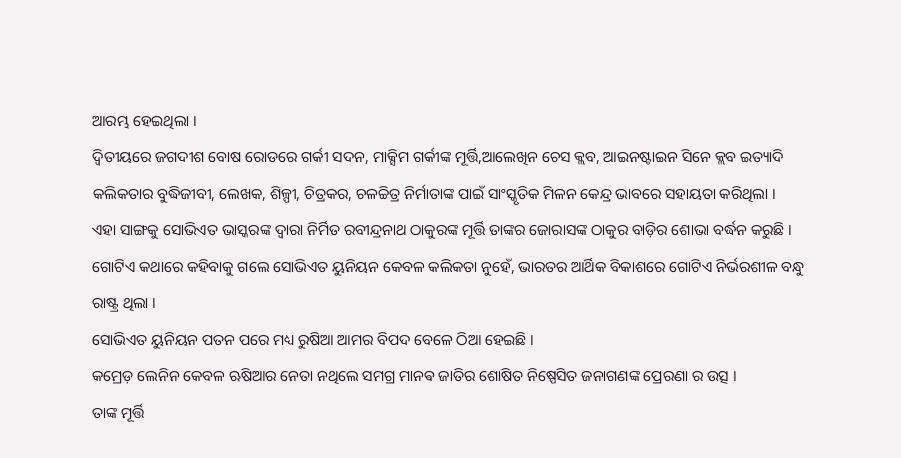ଆରମ୍ଭ ହେଇଥିଲା ।
ଦ୍ଵିତୀୟରେ ଜଗଦୀଶ ବୋଷ ରୋଡରେ ଗର୍କୀ ସଦନ, ମାକ୍ସିମ ଗର୍କୀଙ୍କ ମୂର୍ତ୍ତି,ଆଲେଖିନ ଚେସ କ୍ଲବ, ଆଇନଷ୍ଟାଇନ ସିନେ କ୍ଲବ ଇତ୍ୟାଦି କଲିକତାର ବୁଦ୍ଧିଜୀବୀ, ଲେଖକ, ଶିଳ୍ପୀ, ଚିତ୍ରକର, ଚଳଚ୍ଚିତ୍ର ନିର୍ମାତାଙ୍କ ପାଇଁ ସାଂସ୍କୃତିକ ମିଳନ କେନ୍ଦ୍ର ଭାବରେ ସହାୟତା କରିଥିଲା ।
ଏହା ସାଙ୍ଗକୁ ସୋଭିଏତ ଭାସ୍କରଙ୍କ ଦ୍ୱାରା ନିର୍ମିତ ରବୀନ୍ଦ୍ରନାଥ ଠାକୁରଙ୍କ ମୂର୍ତ୍ତି ତାଙ୍କର ଜୋରାସଙ୍କ ଠାକୁର ବାଡ଼ିର ଶୋଭା ବର୍ଦ୍ଧନ କରୁଛି ।
ଗୋଟିଏ କଥାରେ କହିବାକୁ ଗଲେ ସୋଭିଏତ ୟୁନିୟନ କେବଳ କଲିକତା ନୁହେଁ, ଭାରତର ଆର୍ଥିକ ବିକାଶରେ ଗୋଟିଏ ନିର୍ଭରଶୀଳ ବନ୍ଧୁ ରାଷ୍ଟ୍ର ଥିଲା ।
ସୋଭିଏତ ୟୁନିୟନ ପତନ ପରେ ମଧ୍ୟ ରୁଷିଆ ଆମର ବିପଦ ବେଳେ ଠିଆ ହେଇଛି ।
କମ୍ରେଡ଼ ଲେନିନ କେବଳ ଋଷିଆର ନେତା ନଥିଲେ ସମଗ୍ର ମାନଵ ଜାତିର ଶୋଷିତ ନିଷ୍ପେସିତ ଜନାଗଣଙ୍କ ପ୍ରେରଣା ର ଉତ୍ସ ।
ତାଙ୍କ ମୂର୍ତ୍ତି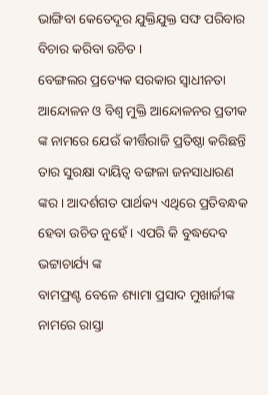ଭାଙ୍ଗିବା କେତେଦୂର ଯୁକ୍ତିଯୁକ୍ତ ସଙ୍ଘ ପରିବାର ବିଚାର କରିବା ଉଚିତ ।
ବେଙ୍ଗଲର ପ୍ରତ୍ୟେକ ସରକାର ସ୍ୱାଧୀନତା ଆନ୍ଦୋଳନ ଓ ବିଶ୍ୱ ମୁକ୍ତି ଆନ୍ଦୋଳନର ପ୍ରତୀକ ଙ୍କ ନାମରେ ଯେଉଁ କୀର୍ତ୍ତିରାଜି ପ୍ରତିଷ୍ଠା କରିଛନ୍ତି ତାର ସୁରକ୍ଷା ଦାୟିତ୍ୱ ବଙ୍ଗଳା ଜନସାଧାରଣ ଙ୍କର । ଆଦର୍ଶଗତ ପାର୍ଥକ୍ୟ ଏଥିରେ ପ୍ରତିବନ୍ଧକ ହେବା ଉଚିତ ନୁହେଁ । ଏପରି କି ବୁଦ୍ଧଦେବ ଭଟ୍ଟାଚାର୍ଯ୍ୟ ଙ୍କ
ବାମଫ୍ରଣ୍ଟ ବେଳେ ଶ୍ୟାମା ପ୍ରସାଦ ମୁଖାର୍ଜୀଙ୍କ ନାମରେ ରାସ୍ତା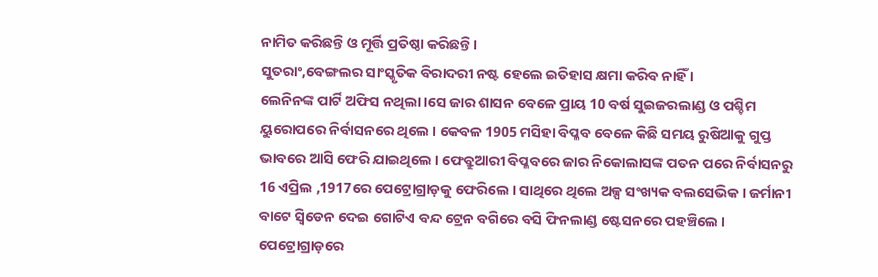ନାମିତ କରିଛନ୍ତି ଓ ମୂର୍ତ୍ତି ପ୍ରତିଷ୍ଠା କରିଛନ୍ତି ।
ସୁତରାଂ,ବେଙ୍ଗଲର ସାଂସ୍କୃତିକ ବିରାଦରୀ ନଷ୍ଟ ହେଲେ ଇତିହାସ କ୍ଷମା କରିବ ନାହିଁ ।
ଲେନିନଙ୍କ ପାର୍ଟି ଅଫିସ ନଥିଲା ।ସେ ଜାର ଶାସନ ବେଳେ ପ୍ରାୟ 10 ବର୍ଷ ସୁଇଜରଲାଣ୍ଡ ଓ ପଶ୍ଚିମ ୟୁରୋପରେ ନିର୍ବାସନରେ ଥିଲେ । କେବଳ 1905 ମସିହା ବିପ୍ଳବ ବେଳେ କିଛି ସମୟ ରୁଷିଆକୁ ଗୁପ୍ତ ଭାବରେ ଆସି ଫେରି ଯାଇଥିଲେ । ଫେବ୍ରୁଆରୀ ବିପ୍ଳବରେ ଜାର ନିକୋଲାସଙ୍କ ପତନ ପରେ ନିର୍ବାସନରୁ 16 ଏପ୍ରିଲ ,1917ରେ ପେଟ୍ରୋଗ୍ରାଡ଼କୁ ଫେରିଲେ । ସାଥିରେ ଥିଲେ ଅଳ୍ପ ସଂଖ୍ୟକ ବଲସେଭିକ । ଜର୍ମାନୀ ବାଟେ ସ୍ଵିଡେନ ଦେଇ ଗୋଟିଏ ବନ୍ଦ ଟ୍ରେନ ବଗିରେ ବସି ଫିନଲାଣ୍ଡ ଷ୍ଟେସନରେ ପହଞ୍ଚିଲେ ।
ପେଟ୍ରୋଗ୍ରାଡ଼ରେ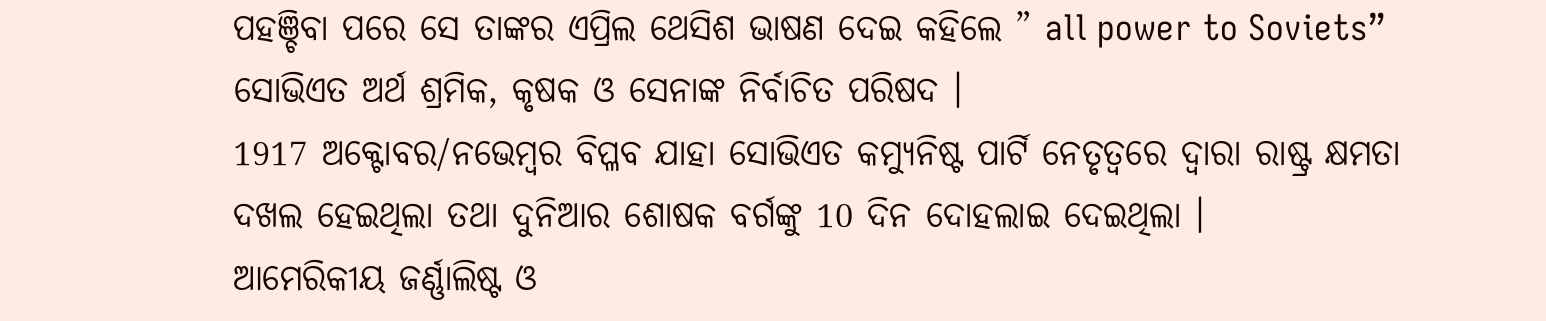ପହଞ୍ଚିବା ପରେ ସେ ତାଙ୍କର ଏପ୍ରିଲ ଥେସିଶ ଭାଷଣ ଦେଇ କହିଲେ ” all power to Soviets”
ସୋଭିଏତ ଅର୍ଥ ଶ୍ରମିକ, କୃଷକ ଓ ସେନାଙ୍କ ନିର୍ବାଚିତ ପରିଷଦ ।
1917 ଅକ୍ଟୋବର/ନଭେମ୍ବର ବିପ୍ଳବ ଯାହା ସୋଭିଏତ କମ୍ୟୁନିଷ୍ଟ ପାର୍ଟି ନେତୃତ୍ୱରେ ଦ୍ୱାରା ରାଷ୍ଟ୍ର କ୍ଷମତା ଦଖଲ ହେଇଥିଲା ତଥା ଦୁନିଆର ଶୋଷକ ବର୍ଗଙ୍କୁ 10 ଦିନ ଦୋହଲାଇ ଦେଇଥିଲା ।
ଆମେରିକୀୟ ଜର୍ଣ୍ଣାଲିଷ୍ଟ ଓ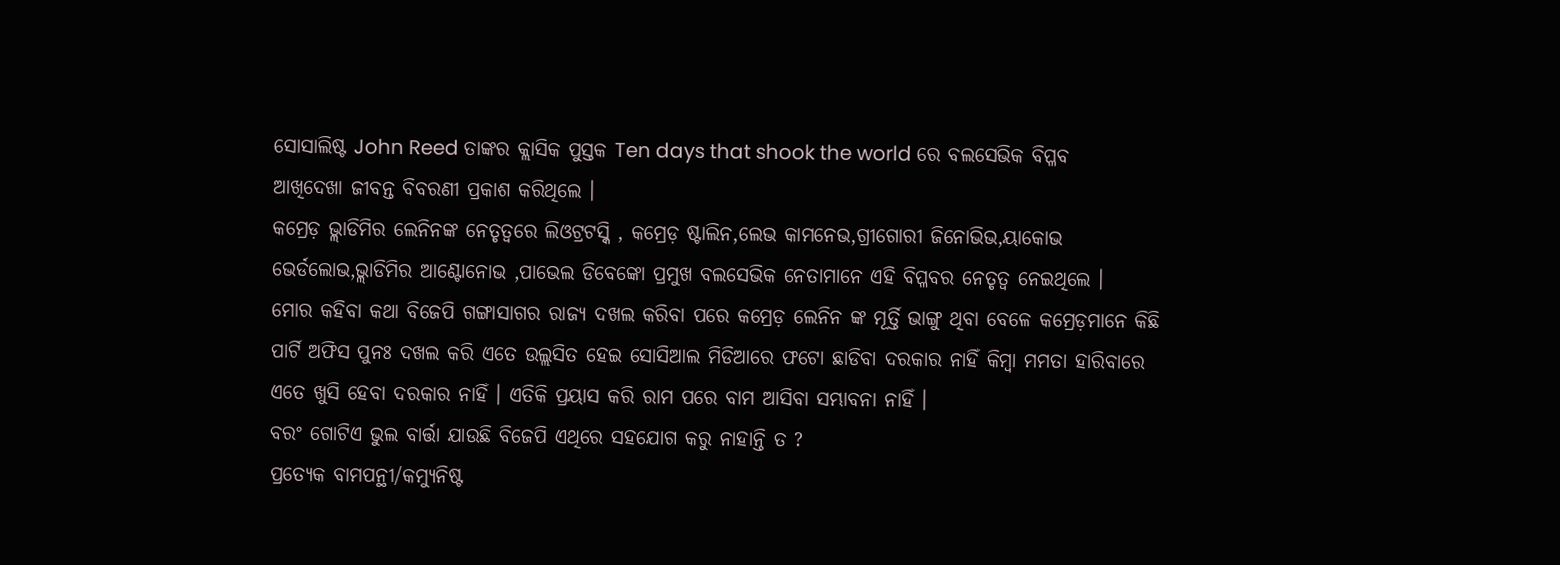ସୋସାଲିଷ୍ଟ John Reed ତାଙ୍କର କ୍ଲାସିକ ପୁସ୍ତକ Ten days that shook the world ରେ ବଲସେଭିକ ବିପ୍ଳବ ଆଖିଦେଖା ଜୀବନ୍ତ ବିବରଣୀ ପ୍ରକାଶ କରିଥିଲେ ।
କମ୍ରେଡ଼ ଭ୍ଲାଡିମିର ଲେନିନଙ୍କ ନେତୃତ୍ୱରେ ଲିଓଟ୍ରଟସ୍କି , କମ୍ରେଡ଼ ଷ୍ଟାଲିନ,ଲେଭ କାମନେଭ,ଗ୍ରୀଗୋରୀ ଜିନୋଭିଭ,ୟାକୋଭ
ଭେର୍ଡଲୋଭ,ଭ୍ଲାଡିମିର ଆଣ୍ଟୋନୋଭ ,ପାଭେଲ ଡିବେଙ୍କୋ ପ୍ରମୁଖ ବଲସେଭିକ ନେତାମାନେ ଏହି ବିପ୍ଳବର ନେତୃତ୍ୱ ନେଇଥିଲେ ।
ମୋର କହିବା କଥା ବିଜେପି ଗଙ୍ଗାସାଗର ରାଜ୍ୟ ଦଖଲ କରିବା ପରେ କମ୍ରେଡ଼ ଲେନିନ ଙ୍କ ମୂର୍ତ୍ତି ଭାଙ୍ଗୁ ଥିବା ବେଳେ କମ୍ରେଡ଼ମାନେ କିଛି ପାର୍ଟି ଅଫିସ ପୁନଃ ଦଖଲ କରି ଏତେ ଉଲ୍ଲସିତ ହେଇ ସୋସିଆଲ ମିଡିଆରେ ଫଟୋ ଛାଡିବା ଦରକାର ନାହିଁ କିମ୍ବା ମମତା ହାରିବାରେ ଏତେ ଖୁସି ହେବା ଦରକାର ନାହିଁ । ଏତିକି ପ୍ରୟାସ କରି ରାମ ପରେ ବାମ ଆସିବା ସମ୍ଭାବନା ନାହିଁ ।
ବରଂ ଗୋଟିଏ ଭୁଲ ବାର୍ତ୍ତା ଯାଉଛି ବିଜେପି ଏଥିରେ ସହଯୋଗ କରୁ ନାହାନ୍ତି ତ ?
ପ୍ରତ୍ୟେକ ବାମପନ୍ଥୀ/କମ୍ୟୁନିଷ୍ଟ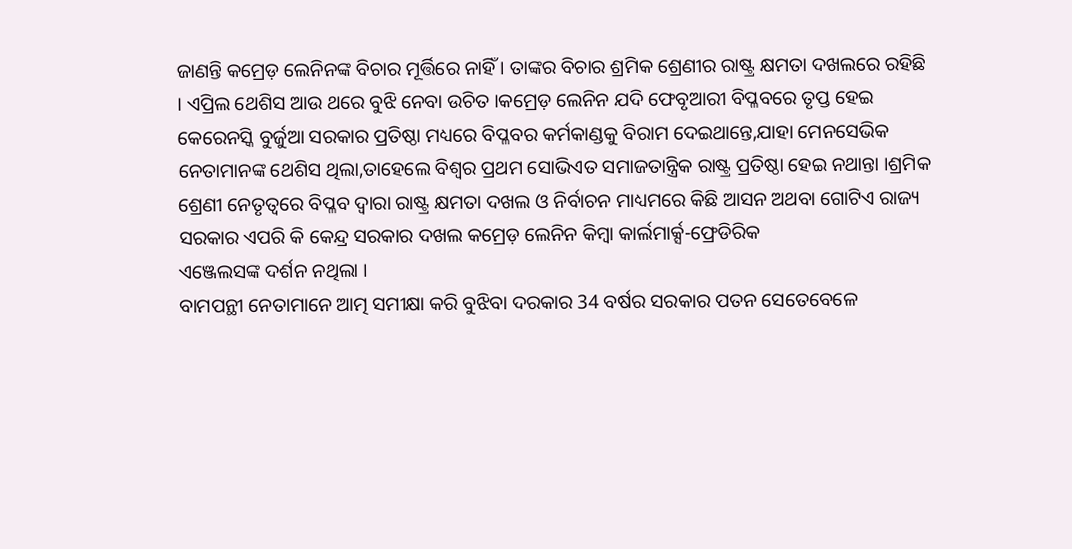ଜାଣନ୍ତି କମ୍ରେଡ଼ ଲେନିନଙ୍କ ବିଚାର ମୂର୍ତ୍ତିରେ ନାହିଁ । ତାଙ୍କର ବିଚାର ଶ୍ରମିକ ଶ୍ରେଣୀର ରାଷ୍ଟ୍ର କ୍ଷମତା ଦଖଲରେ ରହିଛି । ଏପ୍ରିଲ ଥେଶିସ ଆଉ ଥରେ ବୁଝି ନେବା ଉଚିତ ।କମ୍ରେଡ଼ ଲେନିନ ଯଦି ଫେବୃଆରୀ ବିପ୍ଳବରେ ତୃପ୍ତ ହେଇ
କେରେନସ୍କି ବୁର୍ଜୁଆ ସରକାର ପ୍ରତିଷ୍ଠା ମଧ୍ୟରେ ବିପ୍ଳବର କର୍ମକାଣ୍ଡକୁ ବିରାମ ଦେଇଥାନ୍ତେ,ଯାହା ମେନସେଭିକ ନେତାମାନଙ୍କ ଥେଶିସ ଥିଲା,ତାହେଲେ ବିଶ୍ୱର ପ୍ରଥମ ସୋଭିଏତ ସମାଜତାନ୍ତ୍ରିକ ରାଷ୍ଟ୍ର ପ୍ରତିଷ୍ଠା ହେଇ ନଥାନ୍ତା ।ଶ୍ରମିକ ଶ୍ରେଣୀ ନେତୃତ୍ୱରେ ବିପ୍ଳବ ଦ୍ଵାରା ରାଷ୍ଟ୍ର କ୍ଷମତା ଦଖଲ ଓ ନିର୍ବାଚନ ମାଧ୍ୟମରେ କିଛି ଆସନ ଅଥବା ଗୋଟିଏ ରାଜ୍ୟ ସରକାର ଏପରି କି କେନ୍ଦ୍ର ସରକାର ଦଖଲ କମ୍ରେଡ଼ ଲେନିନ କିମ୍ବା କାର୍ଲମାର୍କ୍ସ-ଫ୍ରେଡିରିକ
ଏଞ୍ଜେଲସଙ୍କ ଦର୍ଶନ ନଥିଲା ।
ବାମପନ୍ଥୀ ନେତାମାନେ ଆତ୍ମ ସମୀକ୍ଷା କରି ବୁଝିବା ଦରକାର 34 ବର୍ଷର ସରକାର ପତନ ସେତେବେଳେ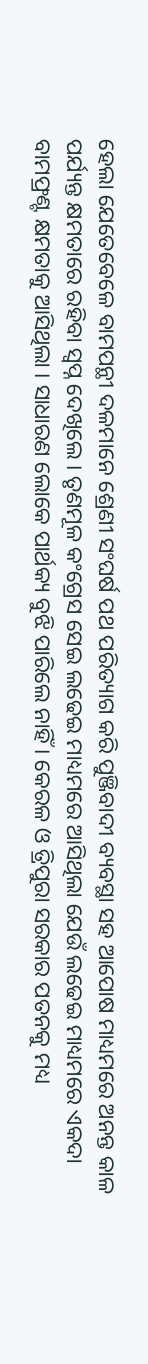ହେଲା ଯେତେବେଳେ ବାମପନ୍ଥୀ ଦଳମାନେ ଶ୍ରେଣୀ ସଂଘର୍ଷ ପଥ ପରିତ୍ୟାଗ କରି ପୁଞ୍ଜିବାଦୀ ବ୍ୟବସ୍ଥା ସହ ଆପୋଷ ମାଧ୍ୟମରେ ଅନନ୍ତ କାଳ ପର୍ଯ୍ୟନ୍ତ କ୍ଷମତାରେ ରହିବା ସ୍ୱପ୍ନ ଦେଖିଲେ । ତୃଣମୂଳ କଂଗ୍ରେସ ସେଇ ଲଢେଇ ମାଧ୍ୟମରେ ଆସିଥିଲା ଯେଉଁ ଲଢେଇ ମାଧ୍ୟମରେ ଏକଦା ବାମଫ୍ରଣ୍ଟ କ୍ଷମତାକୁ ଆସିଥିଲା । ସାଧାରଣ ଲୋକେ ପାର୍ଥକ୍ୟ ବୁଝି ପାରିଲେ ନାହିଁ । କେରଳ ଓ ତ୍ରିପୁରା ସରକାର ପତନକୁ ମଧ୍ୟ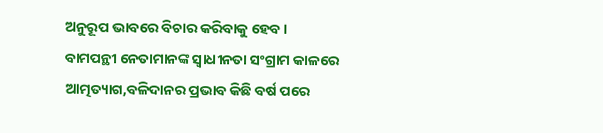ଅନୁରୂପ ଭାବରେ ବିଚାର କରିବାକୁ ହେବ ।
ବାମପନ୍ଥୀ ନେତାମାନଙ୍କ ସ୍ୱାଧୀନତା ସଂଗ୍ରାମ କାଳରେ ଆତ୍ମତ୍ୟାଗ,ବଳିଦାନର ପ୍ରଭାବ କିଛି ବର୍ଷ ପରେ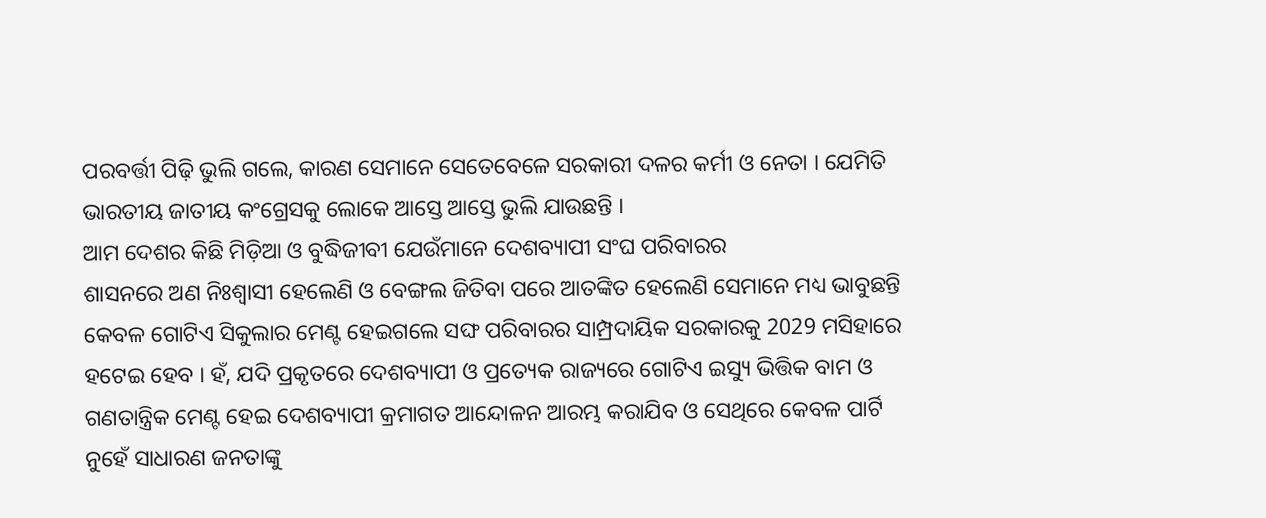ପରବର୍ତ୍ତୀ ପିଢ଼ି ଭୁଲି ଗଲେ, କାରଣ ସେମାନେ ସେତେବେଳେ ସରକାରୀ ଦଳର କର୍ମୀ ଓ ନେତା । ଯେମିତି ଭାରତୀୟ ଜାତୀୟ କଂଗ୍ରେସକୁ ଲୋକେ ଆସ୍ତେ ଆସ୍ତେ ଭୁଲି ଯାଉଛନ୍ତି ।
ଆମ ଦେଶର କିଛି ମିଡ଼ିଆ ଓ ବୁଦ୍ଧିଜୀବୀ ଯେଉଁମାନେ ଦେଶବ୍ୟାପୀ ସଂଘ ପରିବାରର
ଶାସନରେ ଅଣ ନିଃଶ୍ୱାସୀ ହେଲେଣି ଓ ବେଙ୍ଗଲ ଜିତିବା ପରେ ଆତଙ୍କିତ ହେଲେଣି ସେମାନେ ମଧ୍ୟ ଭାବୁଛନ୍ତି କେବଳ ଗୋଟିଏ ସିକୁଲାର ମେଣ୍ଟ ହେଇଗଲେ ସଙ୍ଘ ପରିବାରର ସାମ୍ପ୍ରଦାୟିକ ସରକାରକୁ 2029 ମସିହାରେ ହଟେଇ ହେବ । ହଁ, ଯଦି ପ୍ରକୃତରେ ଦେଶବ୍ୟାପୀ ଓ ପ୍ରତ୍ୟେକ ରାଜ୍ୟରେ ଗୋଟିଏ ଇସ୍ୟୁ ଭିତ୍ତିକ ବାମ ଓ ଗଣତାନ୍ତ୍ରିକ ମେଣ୍ଟ ହେଇ ଦେଶବ୍ୟାପୀ କ୍ରମାଗତ ଆନ୍ଦୋଳନ ଆରମ୍ଭ କରାଯିବ ଓ ସେଥିରେ କେବଳ ପାର୍ଟି ନୁହେଁ ସାଧାରଣ ଜନତାଙ୍କୁ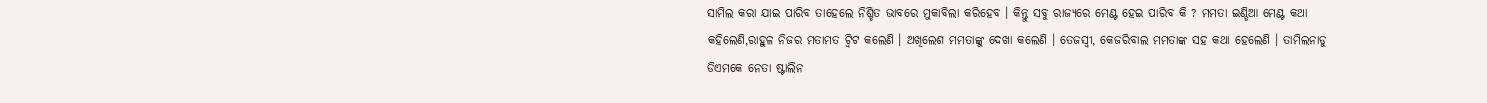ସାମିଲ କରା ଯାଇ ପାରିବ ତାହେଲେ ନିଶ୍ଚିତ ଭାବରେ ମୁକାବିଲା କରିହେବ । କିନ୍ତୁ ସବୁ ରାଜ୍ୟରେ ମେଣ୍ଟ ହେଇ ପାରିବ କି ? ମମତା ଇଣ୍ଡିଆ ମେଣ୍ଟ କଥା କହିଲେଣି,ରାହୁଳ ନିଜର ମତାମତ ଟ୍ୱିଟ କଲେଣି । ଅଖିଲେଶ ମମତାଙ୍କୁ ଦେଖା କଲେଣି । ତେଜସ୍ଵୀ, କେଜରିବାଲ ମମତାଙ୍କ ସହ କଥା ହେଲେଣି । ତାମିଲନାଡୁ ଡିଏମକେ ନେତା ଷ୍ଟାଲିନ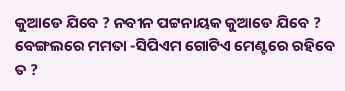କୁଆଡେ ଯିବେ ? ନବୀନ ପଟ୍ଟନାୟକ କୁଆଡେ ଯିବେ ?
ବେଙ୍ଗଲରେ ମମତା -ସିପିଏମ ଗୋଟିଏ ମେଣ୍ଟରେ ରହିବେ ତ ?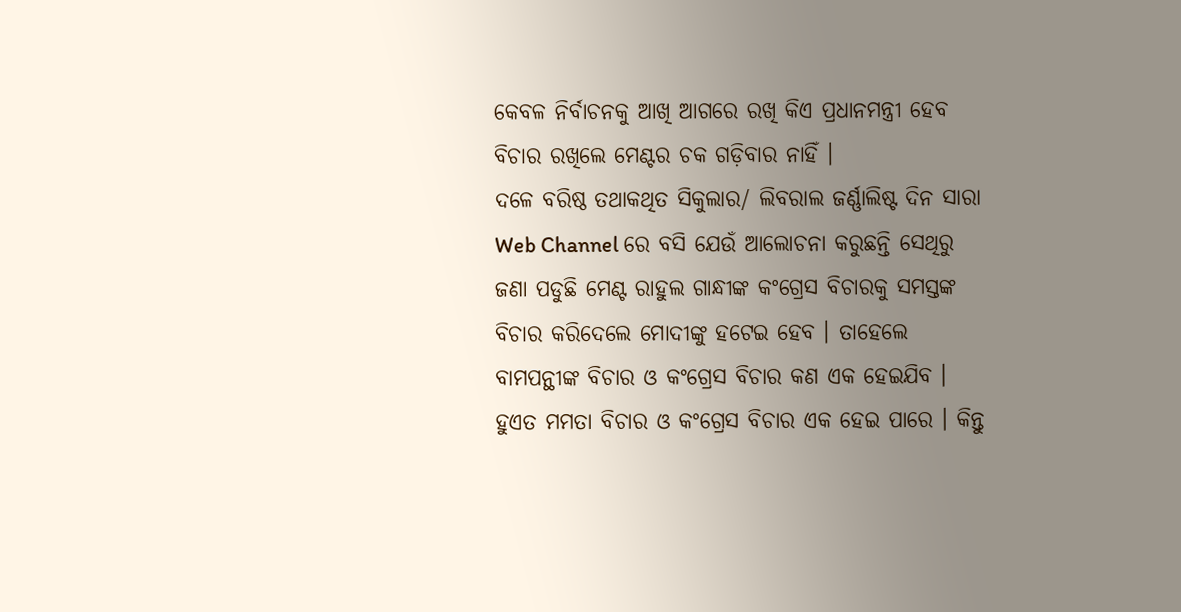କେବଳ ନିର୍ବାଚନକୁ ଆଖି ଆଗରେ ରଖି କିଏ ପ୍ରଧାନମନ୍ତ୍ରୀ ହେବ ବିଚାର ରଖିଲେ ମେଣ୍ଟର ଚକ ଗଡ଼ିବାର ନାହିଁ ।
ଦଳେ ବରିଷ୍ଠ ତଥାକଥିତ ସିକୁଲାର/ ଲିବରାଲ ଜର୍ଣ୍ଣାଲିଷ୍ଟ ଦିନ ସାରା Web Channel ରେ ବସି ଯେଉଁ ଆଲୋଚନା କରୁଛନ୍ତି ସେଥିରୁ ଜଣା ପଡୁଛି ମେଣ୍ଟ ରାହୁଲ ଗାନ୍ଧୀଙ୍କ କଂଗ୍ରେସ ବିଚାରକୁ ସମସ୍ତଙ୍କ ବିଚାର କରିଦେଲେ ମୋଦୀଙ୍କୁ ହଟେଇ ହେବ । ତାହେଲେ ବାମପନ୍ଥୀଙ୍କ ବିଚାର ଓ କଂଗ୍ରେସ ବିଚାର କଣ ଏକ ହେଇଯିବ । ହୁଏତ ମମତା ବିଚାର ଓ କଂଗ୍ରେସ ବିଚାର ଏକ ହେଇ ପାରେ । କିନ୍ତୁ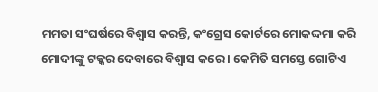ମମତା ସଂଘର୍ଷରେ ବିଶ୍ୱାସ କରନ୍ତି, କଂଗ୍ରେସ କୋର୍ଟରେ ମୋକଦ୍ଦମା କରି ମୋଦୀଙ୍କୁ ଟକ୍କର ଦେବାରେ ବିଶ୍ଵାସ କରେ । କେମିତି ସମସ୍ତେ ଗୋଟିଏ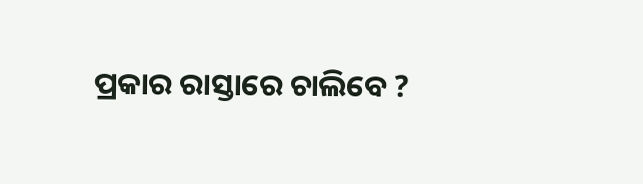ପ୍ରକାର ରାସ୍ତାରେ ଚାଲିବେ ?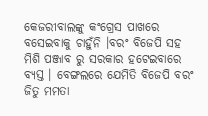କେଜରୀବାଲଙ୍କୁ କଂଗ୍ରେସ ପାଖରେ ବସେଇବାକୁ ଚାହୁଁନି ।ବରଂ ବିଜେପି ସହ ମିଶି ପଞ୍ଜାବ ରୁ ସରକାର ହଟେଇବାରେ ବ୍ୟସ୍ତ । ବେଙ୍ଗଲରେ ଯେମିତି ବିଜେପି ବରଂ ଜିତୁ ମମତା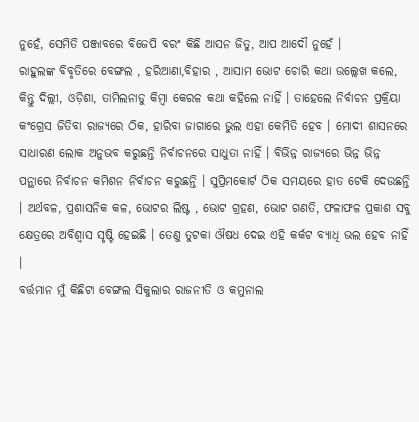ନୁହେଁ, ସେମିତି ପଞ୍ଜାବରେ ବିଜେପି ବରଂ କିଛି ଆସନ ଜିତୁ, ଆପ ଆଦୌ ନୁହେଁ ।
ରାହୁଲଙ୍କ ବିବୃତିରେ ବେଙ୍ଗଲ , ହରିଆଣା,ବିହାର , ଆସାମ ଭୋଟ ଚୋରି କଥା ଉଲ୍ଲେଖ କଲେ, କିନ୍ତୁ ଦିଲ୍ଲୀ, ଓଡ଼ିଶା, ତାମିଲନାଡୁ କିମ୍ବା କେରଳ କଥା କହିଲେ ନାହିଁ । ତାହେଲେ ନିର୍ବାଚନ ପ୍ରକ୍ରିୟା କଂଗ୍ରେସ ଜିତିବା ରାଜ୍ୟରେ ଠିକ, ହାରିବା ଜାଗାରେ ଭୁଲ ଏହା କେମିତି ହେବ । ମୋଦୀ ଶାସନରେ ସାଧାରଣ ଲୋକ ଅନୁଭବ କରୁଛନ୍ତି ନିର୍ବାଚନରେ ସାଧୁତା ନାହିଁ । ବିଭିନ୍ନ ରାଜ୍ୟରେ ଭିନ୍ନ ଭିନ୍ନ ପନ୍ଥାରେ ନିର୍ବାଚନ କମିଶନ ନିର୍ବାଚନ କରୁଛନ୍ତି । ସୁପ୍ରିମକୋର୍ଟ ଠିକ ସମୟରେ ହାତ ଟେକି ଦେଉଛନ୍ତି । ଅର୍ଥବଳ, ପ୍ରଶାସନିକ କଳ, ଭୋଟର ଲିଷ୍ଟ , ଭୋଟ ଗ୍ରହଣ, ଭୋଟ ଗଣତି, ଫଳାଫଳ ପ୍ରକାଶ ସବୁ କ୍ଷେତ୍ରରେ ଅବିଶ୍ୱାସ ସୃଷ୍ଟି ହେଇଛି । ତେଣୁ ତୁଟକା ଔଷଧ ଦେଇ ଏହି କର୍କଟ ବ୍ୟାଧି ଭଲ ହେବ ନାହିଁ ।
ବର୍ତ୍ତମାନ ମୁଁ କିଛିଟା ବେଙ୍ଗଲ ସିକୁଲାର ରାଜନୀତି ଓ କମୁନାଲ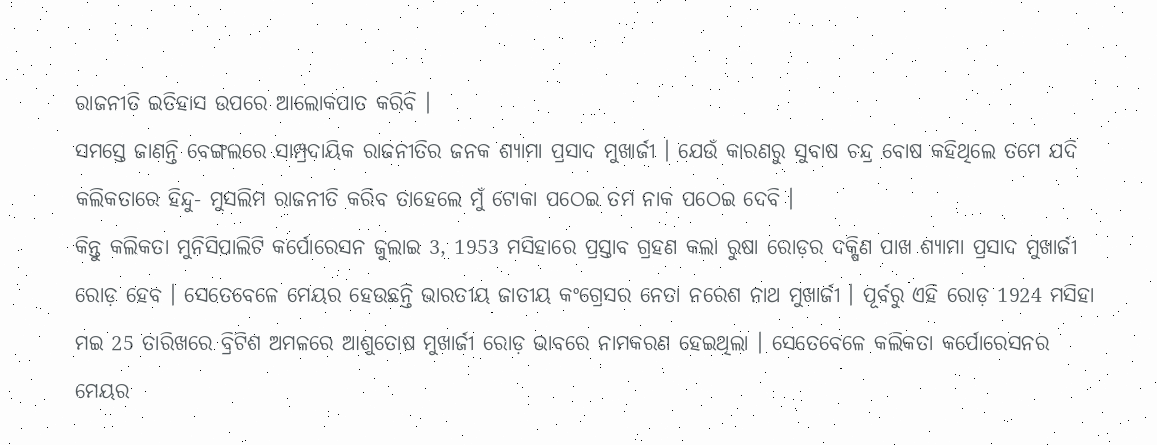ରାଜନୀତି ଇତିହାସ ଉପରେ ଆଲୋକପାତ କରିବି ।
ସମସ୍ତେ ଜାଣନ୍ତି ବେଙ୍ଗଲରେ ସାମ୍ପ୍ରଦାୟିକ ରାଜନୀତିର ଜନକ ଶ୍ୟାମା ପ୍ରସାଦ ମୁଖାର୍ଜୀ । ଯେଉଁ କାରଣରୁ ସୁବାଷ ଚନ୍ଦ୍ର ବୋଷ କହିଥିଲେ ତମେ ଯଦି କଲିକତାରେ ହିନ୍ଦୁ- ମୁସଲିମ ରାଜନୀତି କରିବ ତାହେଲେ ମୁଁ ଟୋକା ପଠେଇ ତମ ନାକ ପଠେଇ ଦେବି ।
କିନ୍ତୁ କଲିକତା ମୁନିସିପାଲିଟି କର୍ପୋରେସନ ଜୁଲାଇ 3, 1953 ମସିହାରେ ପ୍ରସ୍ତାବ ଗ୍ରହଣ କଲା ରୁଷା ରୋଡ଼ର ଦକ୍ଷିଣ ପାଖ ଶ୍ୟାମା ପ୍ରସାଦ ମୁଖାର୍ଜୀ ରୋଡ଼ ହେବ । ସେତେବେଳେ ମେୟର ହେଉଛନ୍ତି ଭାରତୀୟ ଜାତୀୟ କଂଗ୍ରେସର ନେତା ନରେଶ ନାଥ ମୁଖାର୍ଜୀ । ପୂର୍ବରୁ ଏହି ରୋଡ଼ 1924 ମସିହା ମଇ 25 ତାରିଖରେ ବ୍ରିଟିଶ ଅମଳରେ ଆଶୁତୋଷ ମୁଖାର୍ଜୀ ରୋଡ଼ ଭାବରେ ନାମକରଣ ହେଇଥିଲା । ସେତେବେଳେ କଲିକତା କର୍ପୋରେସନର ମେୟର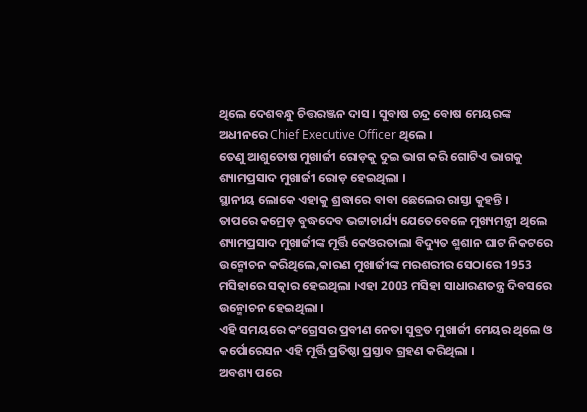ଥିଲେ ଦେଶବନ୍ଧୁ ଚିତ୍ତରଞ୍ଜନ ଦାସ । ସୁବାଷ ଚନ୍ଦ୍ର ବୋଷ ମେୟରଙ୍କ ଅଧୀନରେ Chief Executive Officer ଥିଲେ ।
ତେଣୁ ଆଶୁତୋଷ ମୁଖାର୍ଜୀ ରୋଡ଼କୁ ଦୁଇ ଭାଗ କରି ଗୋଟିଏ ଭାଗକୁ ଶ୍ୟାମପ୍ରସାଦ ମୁଖାର୍ଜୀ ରୋଡ଼ ହେଇଥିଲା ।
ସ୍ଥାନୀୟ ଲୋକେ ଏହାକୁ ଶ୍ରଦ୍ଧାରେ ବାବା ଛେଲେର ରାସ୍ତା କୁହନ୍ତି ।
ତାପରେ କମ୍ରେଡ଼ ବୁଦ୍ଧଦେବ ଭଟ୍ଟାଚାର୍ଯ୍ୟ ଯେତେବେଳେ ମୁଖ୍ୟମନ୍ତ୍ରୀ ଥିଲେ ଶ୍ୟାମପ୍ରସାଦ ମୁଖାର୍ଜୀଙ୍କ ମୂର୍ତ୍ତି କେଓରତାଲା ବିଦ୍ୟୁତ ଶ୍ମଶାନ ଘାଟ ନିକଟରେ ଉନ୍ମୋଚନ କରିଥିଲେ,କାରଣ ମୁଖାର୍ଜୀଙ୍କ ମରଶରୀର ସେଠାରେ 1953 ମସିହାରେ ସତ୍କାର ହେଇଥିଲା ।ଏହା 2003 ମସିହା ସାଧାରଣତନ୍ତ୍ର ଦିବସରେ ଉନ୍ମୋଚନ ହେଇଥିଲା ।
ଏହି ସମୟରେ କଂଗ୍ରେସର ପ୍ରବୀଣ ନେତା ସୁବ୍ରତ ମୁଖାର୍ଜୀ ମେୟର ଥିଲେ ଓ କର୍ପୋରେସନ ଏହି ମୂର୍ତ୍ତି ପ୍ରତିଷ୍ଠା ପ୍ରସ୍ତାବ ଗ୍ରହଣ କରିଥିଲା ।
ଅବଶ୍ୟ ପରେ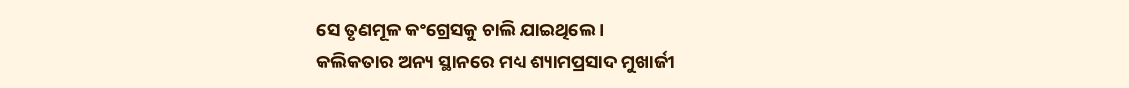ସେ ତୃଣମୂଳ କଂଗ୍ରେସକୁ ଚାଲି ଯାଇଥିଲେ ।
କଲିକତାର ଅନ୍ୟ ସ୍ଥାନରେ ମଧ୍ୟ ଶ୍ୟାମପ୍ରସାଦ ମୁଖାର୍ଜୀ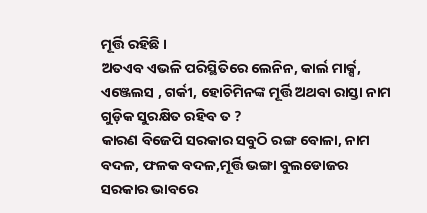ମୂର୍ତ୍ତି ରହିଛି ।
ଅତଏବ ଏଭଳି ପରିସ୍ଥିତିରେ ଲେନିନ, କାର୍ଲ ମାର୍କ୍ସ,
ଏଞ୍ଜେଲସ , ଗର୍କୀ, ହୋଚିମିନଙ୍କ ମୂର୍ତ୍ତି ଅଥବା ରାସ୍ତା ନାମ ଗୁଡ଼ିକ ସୁରକ୍ଷିତ ରହିବ ତ ?
କାରଣ ବିଜେପି ସରକାର ସବୁଠି ରଙ୍ଗ ବୋଳା, ନାମ ବଦଳ, ଫଳକ ବଦଳ,ମୂର୍ତ୍ତି ଭଙ୍ଗା ବୁଲଡୋଜର ସରକାର ଭାବରେ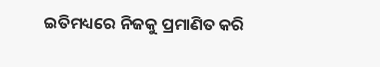ଇତିମଧ୍ୟରେ ନିଜକୁ ପ୍ରମାଣିତ କରି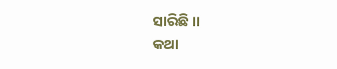ସାରିଛି ।।
କଥା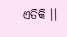ଏତିକି ।।